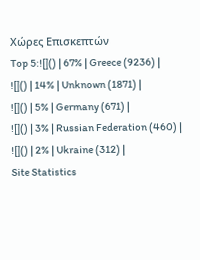Χώρες Επισκεπτών
Top 5:![]() | 67% | Greece (9236) |
![]() | 14% | Unknown (1871) |
![]() | 5% | Germany (671) |
![]() | 3% | Russian Federation (460) |
![]() | 2% | Ukraine (312) |
Site Statistics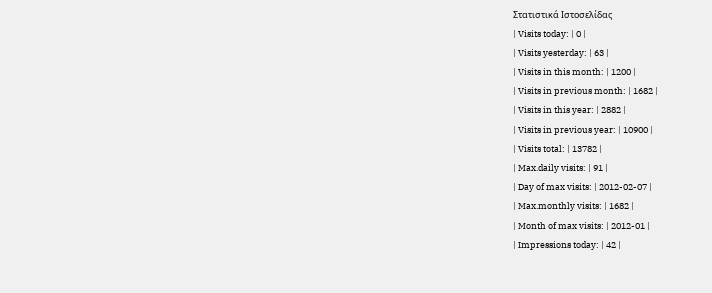Στατιστικά Ιστοσελίδας
| Visits today: | 0 |
| Visits yesterday: | 63 |
| Visits in this month: | 1200 |
| Visits in previous month: | 1682 |
| Visits in this year: | 2882 |
| Visits in previous year: | 10900 |
| Visits total: | 13782 |
| Max.daily visits: | 91 |
| Day of max visits: | 2012-02-07 |
| Max.monthly visits: | 1682 |
| Month of max visits: | 2012-01 |
| Impressions today: | 42 |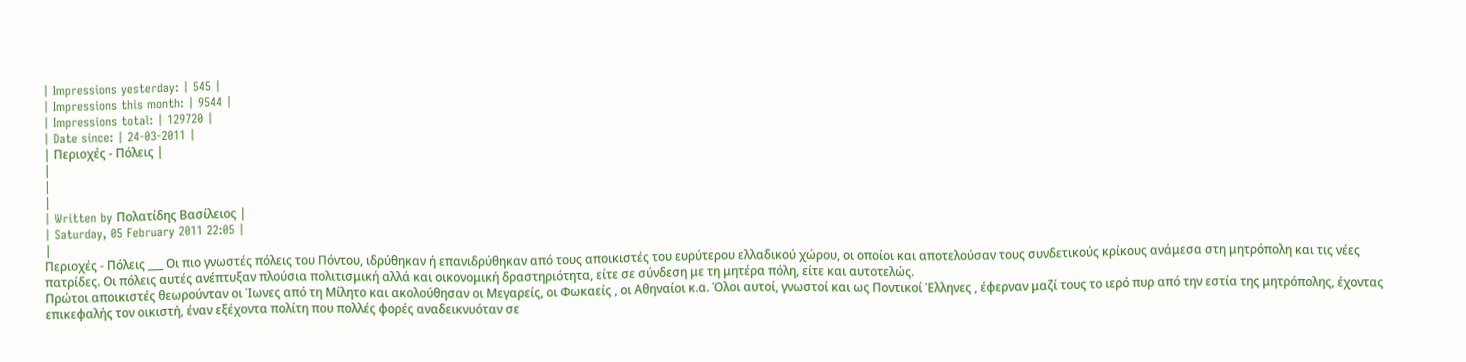| Impressions yesterday: | 545 |
| Impressions this month: | 9544 |
| Impressions total: | 129720 |
| Date since: | 24-03-2011 |
| Περιοχές - Πόλεις |
|
|
|
| Written by Πολατίδης Βασίλειος |
| Saturday, 05 February 2011 22:05 |
|
Περιοχές - Πόλεις ___ Οι πιο γνωστές πόλεις του Πόντου, ιδρύθηκαν ή επανιδρύθηκαν από τους αποικιστές του ευρύτερου ελλαδικού χώρου, οι οποίοι και αποτελούσαν τους συνδετικούς κρίκους ανάμεσα στη μητρόπολη και τις νέες πατρίδες. Οι πόλεις αυτές ανέπτυξαν πλούσια πολιτισμική αλλά και οικονομική δραστηριότητα, είτε σε σύνδεση με τη μητέρα πόλη, είτε και αυτοτελώς.
Πρώτοι αποικιστές θεωρούνταν οι Ίωνες από τη Μίλητο και ακολούθησαν οι Μεγαρείς, οι Φωκαείς , οι Αθηναίοι κ.α. Όλοι αυτοί, γνωστοί και ως Ποντικοί Έλληνες , έφερναν μαζί τους το ιερό πυρ από την εστία της μητρόπολης, έχοντας επικεφαλής τον οικιστή, έναν εξέχοντα πολίτη που πολλές φορές αναδεικνυόταν σε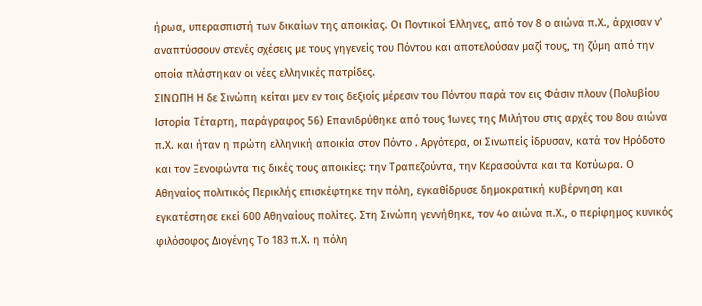ήρωα, υπερασπιστή των δικαίων της αποικίας. Οι Ποντικοί Έλληνες, από τον 8 ο αιώνα π.Χ., άρχισαν ν' αναπτύσσουν στενές σχέσεις με τους γηγενείς του Πόντου και αποτελούσαν μαζί τους, τη ζύμη από την οποία πλάστηκαν οι νέες ελληνικές πατρίδες.
ΣΙΝΩΠΗ Η δε Σινώπη κείται μεν εν τοις δεξιοίς μέρεσιν του Πόντου παρά τον εις Φάσιν πλουν (Πολυβίου Ιστορία Τέταρτη, παράγραφος 56) Επανιδρύθηκε από τους Ίωνες της Μιλήτου στις αρχές του 8ου αιώνα π.Χ. και ήταν η πρώτη ελληνική αποικία στον Πόντο . Αργότερα, οι Σινωπείς ίδρυσαν, κατά τον Ηρόδοτο και τον Ξενοφώντα τις δικές τους αποικίες: την Τραπεζούντα, την Κερασούντα και τα Κοτύωρα. Ο Αθηναίος πολιτικός Περικλής επισκέφτηκε την πόλη, εγκαθίδρυσε δημοκρατική κυβέρνηση και εγκατέστησε εκεί 600 Αθηναίους πολίτες. Στη Σινώπη γεννήθηκε, τον 4ο αιώνα π.Χ., ο περίφημος κυνικός φιλόσοφος Διογένης Το 183 π.Χ. η πόλη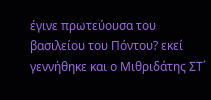έγινε πρωτεύουσα του βασιλείου του Πόντου? εκεί γεννήθηκε και ο Μιθριδάτης ΣΤ΄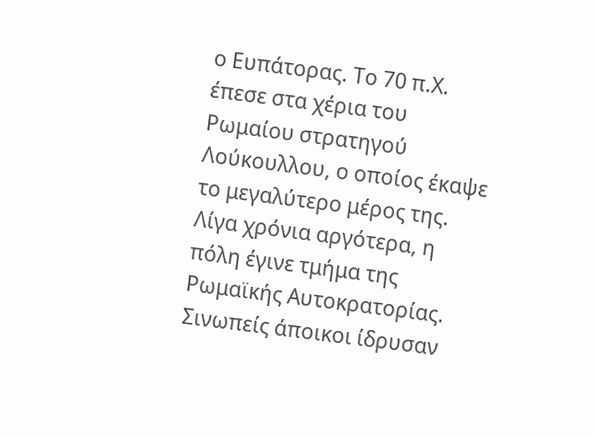ο Ευπάτορας. Το 70 π.Χ. έπεσε στα χέρια του Ρωμαίου στρατηγού Λούκουλλου, ο οποίος έκαψε το μεγαλύτερο μέρος της. Λίγα χρόνια αργότερα, η πόλη έγινε τμήμα της Ρωμαϊκής Αυτοκρατορίας.
Σινωπείς άποικοι ίδρυσαν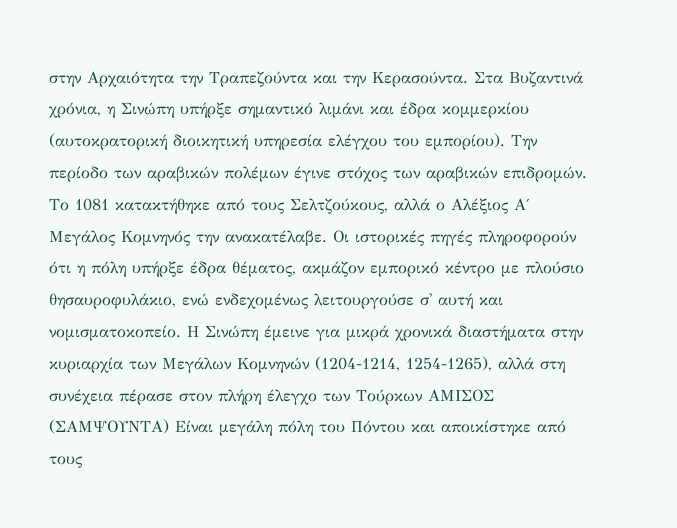στην Αρχαιότητα την Τραπεζούντα και την Κερασούντα. Στα Βυζαντινά χρόνια, η Σινώπη υπήρξε σημαντικό λιμάνι και έδρα κομμερκίου (αυτοκρατορική διοικητική υπηρεσία ελέγχου του εμπορίου). Την περίοδο των αραβικών πολέμων έγινε στόχος των αραβικών επιδρομών. Το 1081 κατακτήθηκε από τους Σελτζούκους, αλλά ο Αλέξιος Α΄ Μεγάλος Κομνηνός την ανακατέλαβε. Οι ιστορικές πηγές πληροφορούν ότι η πόλη υπήρξε έδρα θέματος, ακμάζον εμπορικό κέντρο με πλούσιο θησαυροφυλάκιο, ενώ ενδεχομένως λειτουργούσε σ' αυτή και νομισματοκοπείο. Η Σινώπη έμεινε για μικρά χρονικά διαστήματα στην κυριαρχία των Μεγάλων Κομνηνών (1204-1214, 1254-1265), αλλά στη συνέχεια πέρασε στον πλήρη έλεγχο των Τούρκων ΑΜΙΣΟΣ (ΣΑΜΨΟΥΝΤΑ) Είναι μεγάλη πόλη του Πόντου και αποικίστηκε από τους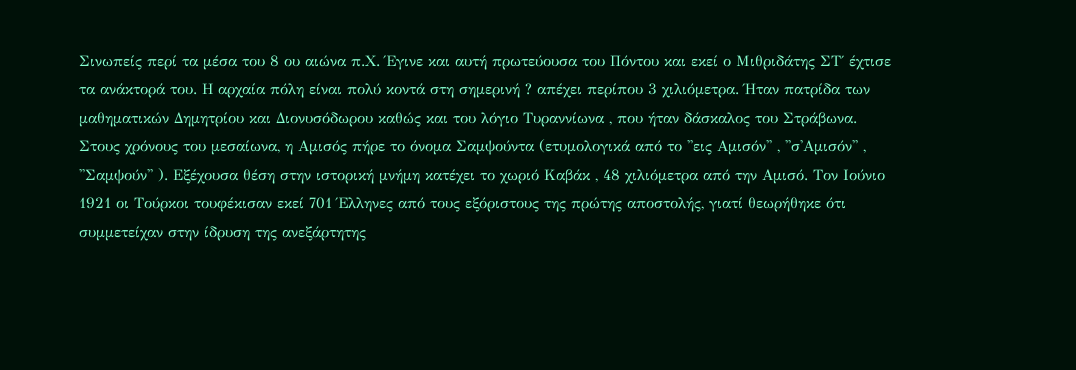Σινωπείς περί τα μέσα του 8 ου αιώνα π.Χ. Έγινε και αυτή πρωτεύουσα του Πόντου και εκεί ο Μιθριδάτης ΣΤ΄ έχτισε τα ανάκτορά του. Η αρχαία πόλη είναι πολύ κοντά στη σημερινή ? απέχει περίπου 3 χιλιόμετρα. Ήταν πατρίδα των μαθηματικών Δημητρίου και Διονυσόδωρου καθώς και του λόγιο Τυραννίωνα , που ήταν δάσκαλος του Στράβωνα. Στους χρόνους του μεσαίωνα, η Αμισός πήρε το όνομα Σαμψούντα (ετυμολογικά από το ''εις Αμισόν'' , ''σ'Αμισόν'' , ''Σαμψούν'' ). Εξέχουσα θέση στην ιστορική μνήμη κατέχει το χωριό Καβάκ , 48 χιλιόμετρα από την Αμισό. Τον Ιούνιο 1921 οι Τούρκοι τουφέκισαν εκεί 701 Έλληνες από τους εξόριστους της πρώτης αποστολής, γιατί θεωρήθηκε ότι συμμετείχαν στην ίδρυση της ανεξάρτητης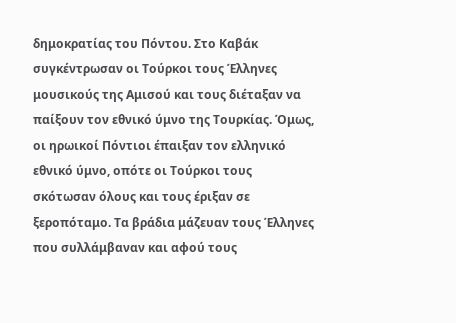δημοκρατίας του Πόντου. Στο Καβάκ συγκέντρωσαν οι Τούρκοι τους Έλληνες μουσικούς της Αμισού και τους διέταξαν να παίξουν τον εθνικό ύμνο της Τουρκίας. Όμως, οι ηρωικοί Πόντιοι έπαιξαν τον ελληνικό εθνικό ύμνο, οπότε οι Τούρκοι τους σκότωσαν όλους και τους έριξαν σε ξεροπόταμο. Τα βράδια μάζευαν τους Έλληνες που συλλάμβαναν και αφού τους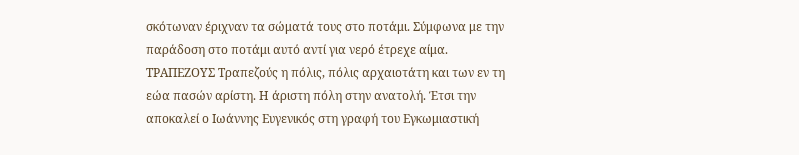σκότωναν έριχναν τα σώματά τους στο ποτάμι. Σύμφωνα με την παράδοση στο ποτάμι αυτό αντί για νερό έτρεχε αίμα.
ΤΡΑΠΕΖΟΥΣ Τραπεζούς η πόλις, πόλις αρχαιοτάτη και των εν τη εώα πασών αρίστη. Η άριστη πόλη στην ανατολή. Έτσι την αποκαλεί ο Ιωάννης Ευγενικός στη γραφή του Εγκωμιαστική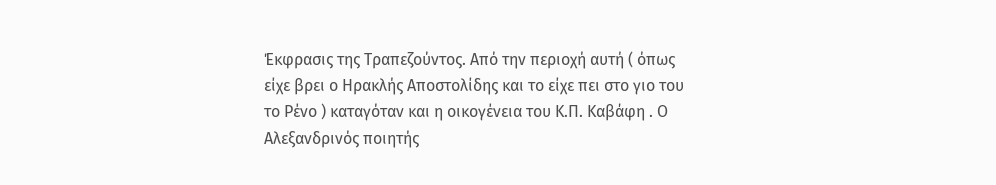Έκφρασις της Τραπεζούντος. Από την περιοχή αυτή ( όπως είχε βρει ο Ηρακλής Αποστολίδης και το είχε πει στο γιο του το Ρένο ) καταγόταν και η οικογένεια του Κ.Π. Καβάφη . Ο Αλεξανδρινός ποιητής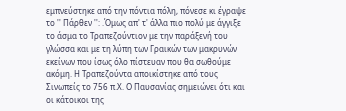εμπνεύστηκε από την πόντια πόλη, πόνεσε κι έγραψε το '' Πάρθεν '': .Όμως απ' τ' άλλα πιο πολύ με άγγιξε το άσμα το Τραπεζούντιον με την παράξενή του γλώσσα και με τη λύπη των Γραικών των μακρυνών εκείνων που ίσως όλο πίστευαν που θα σωθούμε ακόμη. Η Τραπεζούντα αποικίστηκε από τους Σινωπείς το 756 π.Χ. Ο Παυσανίας σημειώνει ότι και οι κάτοικοι της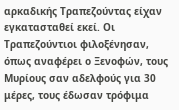αρκαδικής Τραπεζούντας είχαν εγκατασταθεί εκεί. Οι Τραπεζούντιοι φιλοξένησαν, όπως αναφέρει ο Ξενοφών, τους Μυρίους σαν αδελφούς για 30 μέρες, τους έδωσαν τρόφιμα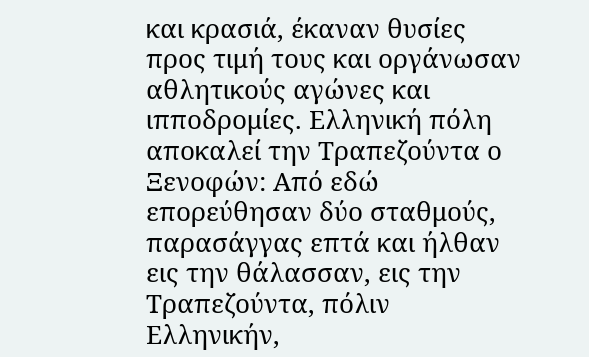και κρασιά, έκαναν θυσίες προς τιμή τους και οργάνωσαν αθλητικούς αγώνες και ιπποδρομίες. Ελληνική πόλη αποκαλεί την Τραπεζούντα ο Ξενοφών: Από εδώ επορεύθησαν δύο σταθμούς, παρασάγγας επτά και ήλθαν εις την θάλασσαν, εις την Τραπεζούντα, πόλιν Ελληνικήν,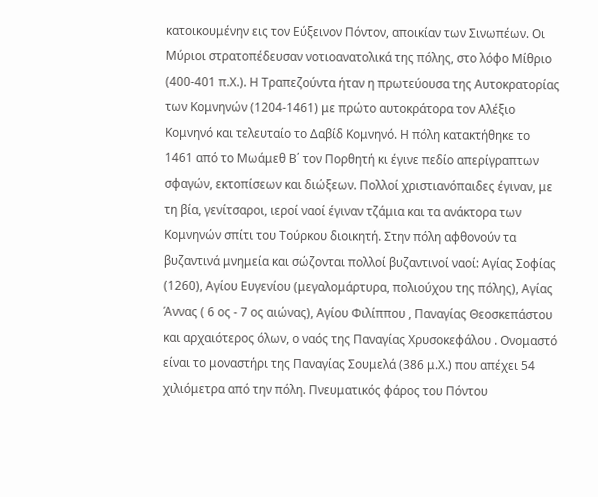κατοικουμένην εις τον Εύξεινον Πόντον, αποικίαν των Σινωπέων. Οι Μύριοι στρατοπέδευσαν νοτιοανατολικά της πόλης, στο λόφο Μίθριο (400-401 π.Χ.). Η Τραπεζούντα ήταν η πρωτεύουσα της Αυτοκρατορίας των Κομνηνών (1204-1461) με πρώτο αυτοκράτορα τον Αλέξιο Κομνηνό και τελευταίο το Δαβίδ Κομνηνό. Η πόλη κατακτήθηκε το 1461 από το Μωάμεθ Β΄ τον Πορθητή κι έγινε πεδίο απερίγραπτων σφαγών, εκτοπίσεων και διώξεων. Πολλοί χριστιανόπαιδες έγιναν, με τη βία, γενίτσαροι, ιεροί ναοί έγιναν τζάμια και τα ανάκτορα των Κομνηνών σπίτι του Τούρκου διοικητή. Στην πόλη αφθονούν τα βυζαντινά μνημεία και σώζονται πολλοί βυζαντινοί ναοί: Αγίας Σοφίας (1260), Αγίου Ευγενίου (μεγαλομάρτυρα, πολιούχου της πόλης), Αγίας Άννας ( 6 ος - 7 ος αιώνας), Αγίου Φιλίππου , Παναγίας Θεοσκεπάστου και αρχαιότερος όλων, ο ναός της Παναγίας Χρυσοκεφάλου . Ονομαστό είναι το μοναστήρι της Παναγίας Σουμελά (386 μ.Χ.) που απέχει 54 χιλιόμετρα από την πόλη. Πνευματικός φάρος του Πόντου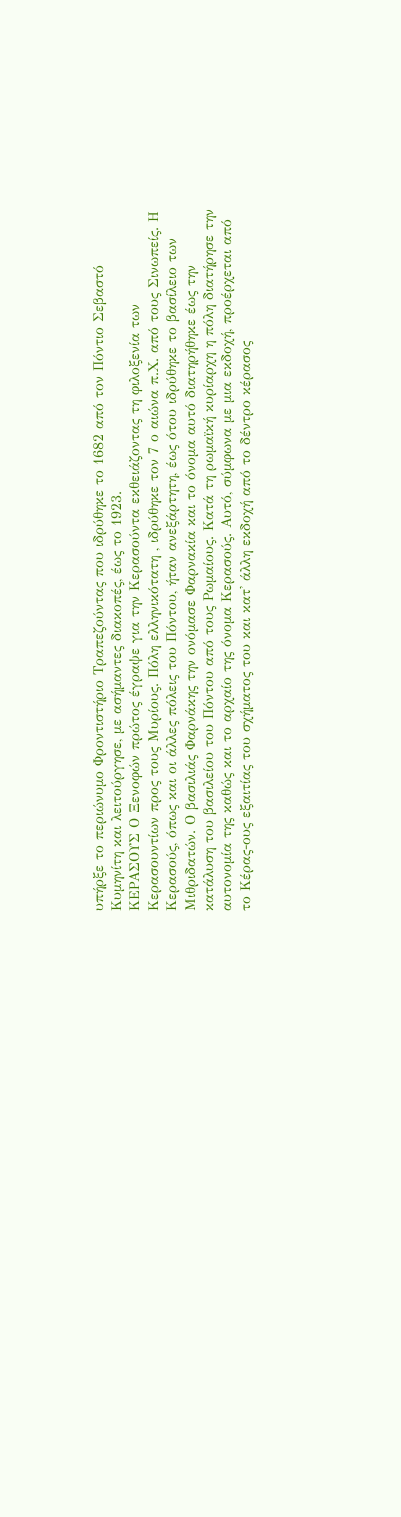υπήρξε το περιώνυμο Φροντιστήριο Τραπεζούντας που ιδρύθηκε το 1682 από τον Πόντιο Σεβαστό Κυμηνίτη και λειτούργησε, με ασήμαντες διακοπές, έως το 1923.
ΚΕΡΑΣΟΥΣ Ο Ξενοφών πρώτος έγραψε για την Κερασούντα εκθειάζοντας τη φιλοξενία των Κερασουντίων προς τους Μυρίους. Πόλη ελληνικότατη , ιδρύθηκε τον 7 ο αιώνα π.Χ. από τους Σινωπείς. Η Κερασούς, όπως και οι άλλες πόλεις του Πόντου, ήταν ανεξάρτητη, έως ότου ιδρύθηκε το βασίλειο των Μιθριδατών. Ο βασιλιάς Φαρνάκης την ονόμασε Φαρνακία και το όνομα αυτό διατηρήθηκε έως την κατάλυση του βασιλείου του Πόντου από τους Ρωμαίους. Κατά τη ρωμαϊκή κυρίαρχη η πόλη διατήρησε την αυτονομία της καθώς και το αρχαίο της όνομα Κερασούς. Αυτό, σύμφωνα με μια εκδοχή, προέρχεται από το Κέρας-ους εξαιτίας του σχήματος του και κατ' άλλη εκδοχή από το δέντρο κέρασος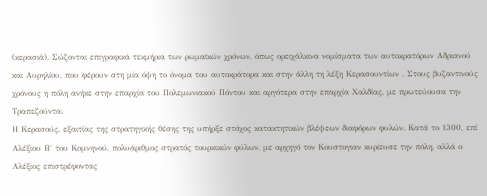(κερασιά). Σώζονται επιγραφικά τεκμήρια των ρωμαϊκών χρόνων, όπως ορειχάλκινα νομίσματα των αυτοκρατόρων Αδριανού και Αυρηλίου, που φέρουν στη μία όψη το όνομα του αυτοκράτορα και στην άλλη τη λέξη Κερασουντίων . Στους βυζαντινούς χρόνους η πόλη ανήκε στην επαρχία του Πολεμωνιακού Πόντου και αργότερα στην επαρχία Χαλδίας, με πρωτεύουσα την Τραπεζούντα.
Η Κερασούς, εξαιτίας της στρατηγικής θέσης της υπήρξε στόχος κατακτητικών βλέψεων διαφόρων φυλών. Κατά το 1300, επί Αλέξιου Β΄ του Κομνηνού, πολυάριθμος στρατός τουρκικών φύλων, με αρχηγό τον Κουστογιαν κυρίευσε την πόλη, αλλά ο Αλέξιος επιστρέφοντας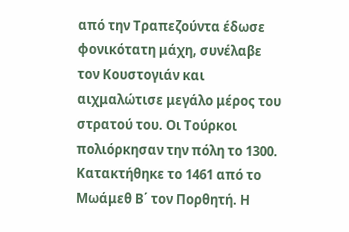από την Τραπεζούντα έδωσε φονικότατη μάχη, συνέλαβε τον Κουστογιάν και αιχμαλώτισε μεγάλο μέρος του στρατού του. Οι Τούρκοι πολιόρκησαν την πόλη το 1300. Κατακτήθηκε το 1461 από το Μωάμεθ Β΄ τον Πορθητή. Η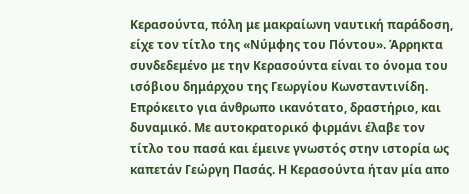Κερασούντα, πόλη με μακραίωνη ναυτική παράδοση, είχε τον τίτλο της «Νύμφης του Πόντου». Άρρηκτα συνδεδεμένο με την Κερασούντα είναι το όνομα του ισόβιου δημάρχου της Γεωργίου Κωνσταντινίδη. Επρόκειτο για άνθρωπο ικανότατο, δραστήριο, και δυναμικό. Με αυτοκρατορικό φιρμάνι έλαβε τον τίτλο του πασά και έμεινε γνωστός στην ιστορία ως καπετάν Γεώργη Πασάς. Η Κερασούντα ήταν μία απο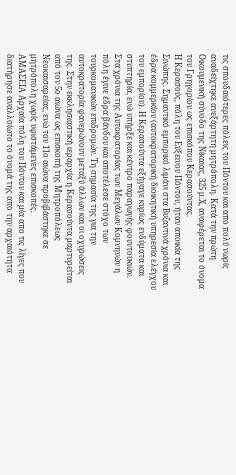τις σπουδαιότερες πόλεις του Πόντου και απο πολύ νωρίς αναδείχτηκε ανεξάρτητη μητρόπολη. Κατά την πρώτη Οικουμενική σύνοδο της Νίκαιας, 325 μ.Χ, αναφέρεται το όνομα του Γρηγορίου ως επισκόπου Κερασούντας.
Η Κερασούς, πόλη του Εύξεινου Πόντου, ήταν αποικία της Σινώπης. Σημαντικό εμπορικό λιμάνι στα Βυζαντινά χρόνια και έδρα κομμερκίου (αυτοκρατορική διοικητική υπηρεσία ελέγχου του εμπορίου). Η Κερασούντα εξήγαγε κυρίως ενδύματα και στυπτηρία, ενώ υπήρξε και κέντρο παραγωγής φουντουκιών. Στα χρόνια της Αυτοκρατορίας των Μεγάλων Κομνηνών η πόλη έγινε έδρα βάνδου και αποτέλεσε στόχο των τουρκομανικών επιδρομών. Τη σημασία της για την αυτοκρατορία φανερώνουν μεταξύ άλλων και οι οχυρώσεις της. Στην εκκλησιαστική ιεραρχία η Κερασούντα μαρτυρείται από τον 5ο αιώνα ως επισκοπή της Μητροπόλεως Νεοκαισαρείας, ενώ τον 11ο αιώνα προβιβάστηκε σε μητρόπολη χωρίς υφιστάμενες επισκοπές.
ΑΜΑΣΕΙΑ Αρχαία πόλη του Πόντου και μία απο τις λίγες που διατήρησε αναλλοίωτο το όνομά της απο την αρχαιότητα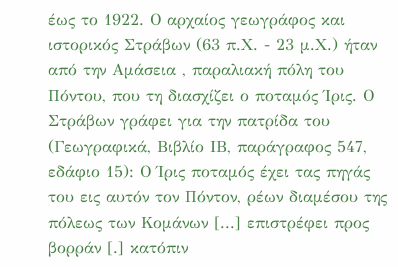έως το 1922. Ο αρχαίος γεωγράφος και ιστορικός Στράβων (63 π.Χ. - 23 μ.Χ.) ήταν από την Αμάσεια , παραλιακή πόλη του Πόντου, που τη διασχίζει ο ποταμός Ίρις. Ο Στράβων γράφει για την πατρίδα του (Γεωγραφικά, Βιβλίο ΙΒ, παράγραφος 547, εδάφιο 15): Ο Ίρις ποταμός έχει τας πηγάς του εις αυτόν τον Πόντον, ρέων διαμέσου της πόλεως των Κομάνων [...] επιστρέφει προς βορράν [.] κατόπιν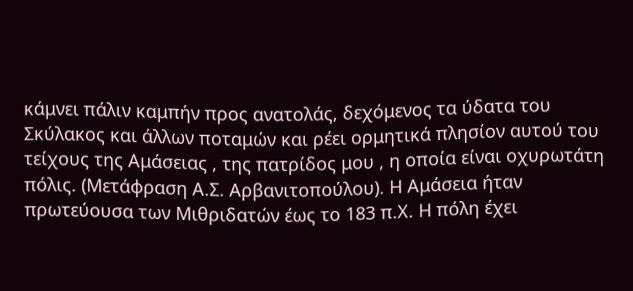κάμνει πάλιν καμπήν προς ανατολάς, δεχόμενος τα ύδατα του Σκύλακος και άλλων ποταμών και ρέει ορμητικά πλησίον αυτού του τείχους της Αμάσειας , της πατρίδος μου , η οποία είναι οχυρωτάτη πόλις. (Μετάφραση Α.Σ. Αρβανιτοπούλου). Η Αμάσεια ήταν πρωτεύουσα των Μιθριδατών έως το 183 π.Χ. Η πόλη έχει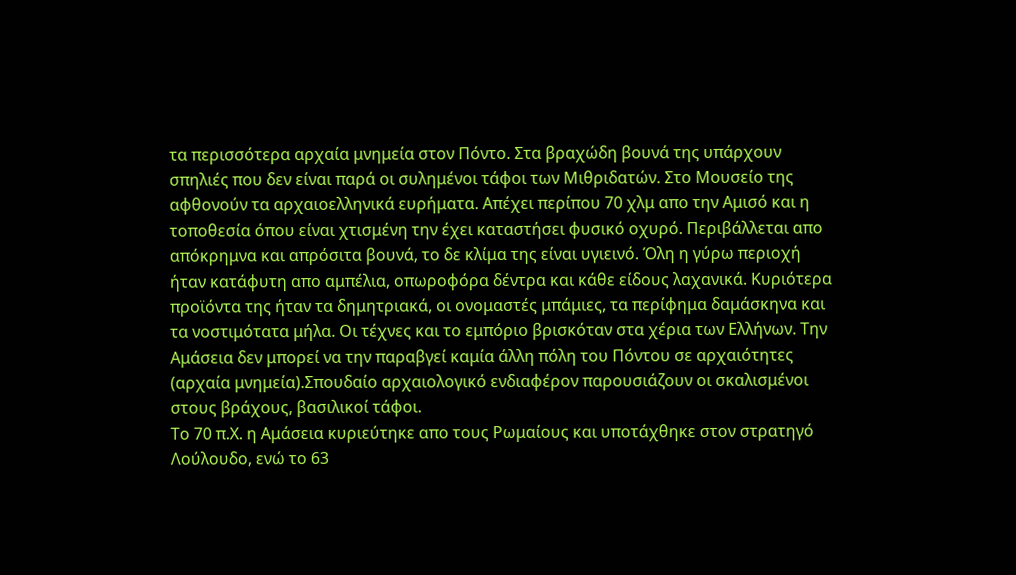τα περισσότερα αρχαία μνημεία στον Πόντο. Στα βραχώδη βουνά της υπάρχουν σπηλιές που δεν είναι παρά οι συλημένοι τάφοι των Μιθριδατών. Στο Μουσείο της αφθονούν τα αρχαιοελληνικά ευρήματα. Απέχει περίπου 70 χλμ απο την Αμισό και η τοποθεσία όπου είναι χτισμένη την έχει καταστήσει φυσικό οχυρό. Περιβάλλεται απο απόκρημνα και απρόσιτα βουνά, το δε κλίμα της είναι υγιεινό. Όλη η γύρω περιοχή ήταν κατάφυτη απο αμπέλια, οπωροφόρα δέντρα και κάθε είδους λαχανικά. Κυριότερα προϊόντα της ήταν τα δημητριακά, οι ονομαστές μπάμιες, τα περίφημα δαμάσκηνα και τα νοστιμότατα μήλα. Οι τέχνες και το εμπόριο βρισκόταν στα χέρια των Ελλήνων. Την Αμάσεια δεν μπορεί να την παραβγεί καμία άλλη πόλη του Πόντου σε αρχαιότητες (αρχαία μνημεία).Σπουδαίο αρχαιολογικό ενδιαφέρον παρουσιάζουν οι σκαλισμένοι στους βράχους, βασιλικοί τάφοι.
Το 70 π.Χ. η Αμάσεια κυριεύτηκε απο τους Ρωμαίους και υποτάχθηκε στον στρατηγό Λούλουδο, ενώ το 63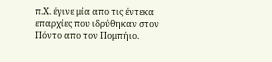π.Χ. έγινε μία απο τις έντεκα επαρχίες που ιδρύθηκαν στον Πόντο απο τον Πομπήιο.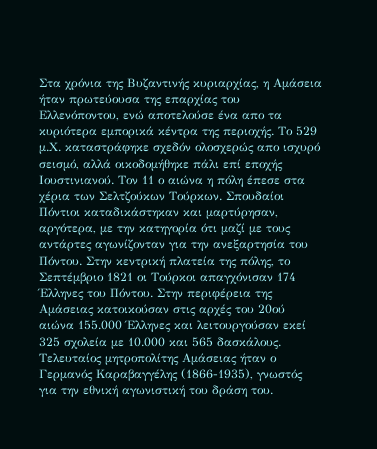Στα χρόνια της Βυζαντινής κυριαρχίας, η Αμάσεια ήταν πρωτεύουσα της επαρχίας του Ελλενόποντου, ενώ αποτελούσε ένα απο τα κυριότερα εμπορικά κέντρα της περιοχής. Το 529 μ.Χ. καταστράφηκε σχεδόν ολοσχερώς απο ισχυρό σεισμό, αλλά οικοδομήθηκε πάλι επί εποχής Ιουστινιανού. Τον 11 ο αιώνα η πόλη έπεσε στα χέρια των Σελτζούκων Τούρκων. Σπουδαίοι Πόντιοι καταδικάστηκαν και μαρτύρησαν, αργότερα, με την κατηγορία ότι μαζί με τους αντάρτες αγωνίζονταν για την ανεξαρτησία του Πόντου. Στην κεντρική πλατεία της πόλης, το Σεπτέμβριο 1821 οι Τούρκοι απαγχόνισαν 174 Έλληνες του Πόντου. Στην περιφέρεια της Αμάσειας κατοικούσαν στις αρχές του 20ού αιώνα 155.000 Έλληνες και λειτουργούσαν εκεί 325 σχολεία με 10.000 και 565 δασκάλους. Τελευταίος μητροπολίτης Αμάσειας ήταν ο Γερμανός Καραβαγγέλης (1866-1935), γνωστός για την εθνική αγωνιστική του δράση του.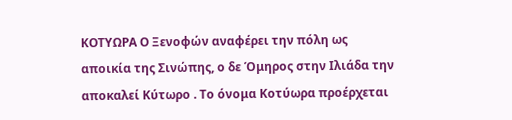ΚΟΤΥΩΡΑ Ο Ξενοφών αναφέρει την πόλη ως αποικία της Σινώπης, ο δε Όμηρος στην Ιλιάδα την αποκαλεί Κύτωρο . Το όνομα Κοτύωρα προέρχεται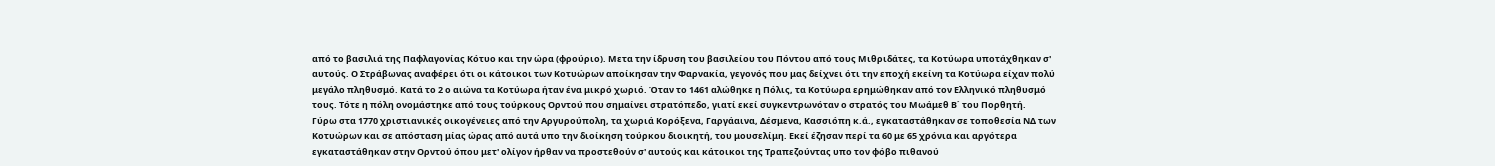από το βασιλιά της Παφλαγονίας Κότυο και την ώρα (φρούριο). Μετα την ίδρυση του βασιλείου του Πόντου από τους Μιθριδάτες, τα Κοτύωρα υποτάχθηκαν σ' αυτούς. Ο Στράβωνας αναφέρει ότι οι κάτοικοι των Κοτυώρων αποίκησαν την Φαρνακία, γεγονός που μας δείχνει ότι την εποχή εκείνη τα Κοτύωρα είχαν πολύ μεγάλο πληθυσμό. Κατά το 2 ο αιώνα τα Κοτύωρα ήταν ένα μικρό χωριό. Όταν το 1461 αλώθηκε η Πόλις, τα Κοτύωρα ερημώθηκαν από τον Ελληνικό πληθυσμό τους. Τότε η πόλη ονομάστηκε από τους τούρκους Ορντού που σημαίνει στρατόπεδο, γιατί εκεί συγκεντρωνόταν ο στρατός του Μωάμεθ Β΄ του Πορθητή.
Γύρω στα 1770 χριστιανικές οικογένειες από την Αργυρούπολη, τα χωριά Κορόξενα, Γαργάαινα, Δέσμενα, Κασσιόπη κ.ά., εγκαταστάθηκαν σε τοποθεσία ΝΔ των Κοτυώρων και σε απόσταση μίας ώρας από αυτά υπο την διοίκηση τούρκου διοικητή, του μουσελίμη. Εκεί έζησαν περί τα 60 με 65 χρόνια και αργότερα εγκαταστάθηκαν στην Ορντού όπου μετ' ολίγον ήρθαν να προστεθούν σ' αυτούς και κάτοικοι της Τραπεζούντας υπο τον φόβο πιθανού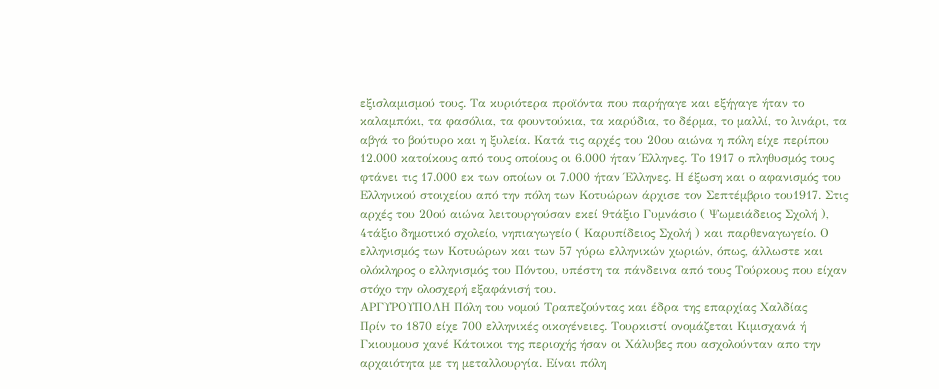εξισλαμισμού τους. Τα κυριότερα προϊόντα που παρήγαγε και εξήγαγε ήταν το καλαμπόκι, τα φασόλια, τα φουντούκια, τα καρύδια, το δέρμα, το μαλλί, το λινάρι, τα αβγά το βούτυρο και η ξυλεία. Κατά τις αρχές του 20ου αιώνα η πόλη είχε περίπου 12.000 κατοίκους από τους οποίους οι 6.000 ήταν Έλληνες. Το 1917 ο πληθυσμός τους φτάνει τις 17.000 εκ των οποίων οι 7.000 ήταν Έλληνες. Η έξωση και ο αφανισμός του Ελληνικού στοιχείου από την πόλη των Κοτυώρων άρχισε τον Σεπτέμβριο του1917. Στις αρχές του 20ού αιώνα λειτουργούσαν εκεί 9τάξιο Γυμνάσιο ( Ψωμειάδειος Σχολή ), 4τάξιο δημοτικό σχολείο, νηπιαγωγείο ( Καρυπίδειος Σχολή ) και παρθεναγωγείο. Ο ελληνισμός των Κοτυώρων και των 57 γύρω ελληνικών χωριών, όπως, άλλωστε και ολόκληρος ο ελληνισμός του Πόντου, υπέστη τα πάνδεινα από τους Τούρκους που είχαν στόχο την ολοσχερή εξαφάνισή του.
ΑΡΓΥΡΟΥΠΟΛΗ Πόλη του νομού Τραπεζούντας και έδρα της επαρχίας Χαλδίας
Πρίν το 1870 είχε 700 ελληνικές οικογένειες. Τουρκιστί ονομάζεται Κιμισχανά ή Γκιουμουσ χανέ Κάτοικοι της περιοχής ήσαν οι Χάλυβες που ασχολούνταν απο την αρχαιότητα με τη μεταλλουργία. Είναι πόλη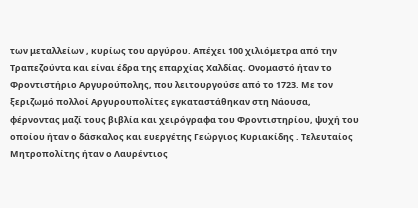των μεταλλείων , κυρίως του αργύρου. Απέχει 100 χιλιόμετρα από την Τραπεζούντα και είναι έδρα της επαρχίας Χαλδίας. Ονομαστό ήταν το Φροντιστήριο Αργυρούπολης, που λειτουργούσε από το 1723. Με τον ξεριζωμό πολλοί Αργυρουπολίτες εγκαταστάθηκαν στη Νάουσα, φέρνοντας μαζί τους βιβλία και χειρόγραφα του Φροντιστηρίου, ψυχή του οποίου ήταν ο δάσκαλος και ευεργέτης Γεώργιος Κυριακίδης . Τελευταίος Μητροπολίτης ήταν ο Λαυρέντιος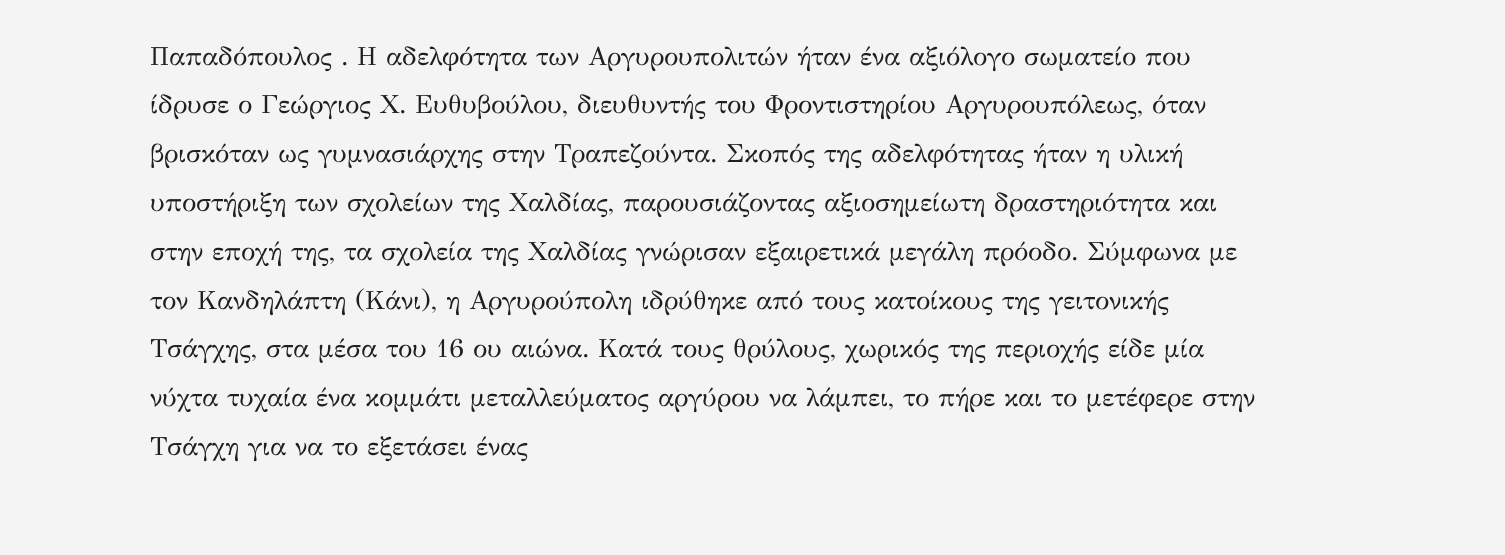Παπαδόπουλος . Η αδελφότητα των Αργυρουπολιτών ήταν ένα αξιόλογο σωματείο που ίδρυσε ο Γεώργιος Χ. Ευθυβούλου, διευθυντής του Φροντιστηρίου Αργυρουπόλεως, όταν βρισκόταν ως γυμνασιάρχης στην Τραπεζούντα. Σκοπός της αδελφότητας ήταν η υλική υποστήριξη των σχολείων της Χαλδίας, παρουσιάζοντας αξιοσημείωτη δραστηριότητα και στην εποχή της, τα σχολεία της Χαλδίας γνώρισαν εξαιρετικά μεγάλη πρόοδο. Σύμφωνα με τον Κανδηλάπτη (Κάνι), η Αργυρούπολη ιδρύθηκε από τους κατοίκους της γειτονικής Τσάγχης, στα μέσα του 16 ου αιώνα. Κατά τους θρύλους, χωρικός της περιοχής είδε μία νύχτα τυχαία ένα κομμάτι μεταλλεύματος αργύρου να λάμπει, το πήρε και το μετέφερε στην Τσάγχη για να το εξετάσει ένας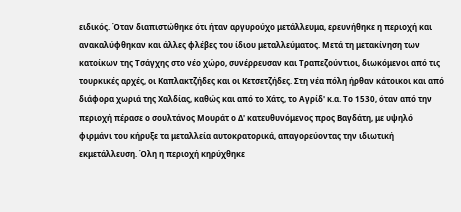ειδικός. Όταν διαπιστώθηκε ότι ήταν αργυρούχο μετάλλευμα, ερευνήθηκε η περιοχή και ανακαλύφθηκαν και άλλες φλέβες του ίδιου μεταλλεύματος. Μετά τη μετακίνηση των κατοίκων της Τσάγχης στο νέο χώρο, συνέρρευσαν και Τραπεζούντιοι, διωκόμενοι από τις τουρκικές αρχές, οι Καπλακτζήδες και οι Κετσετζήδες. Στη νέα πόλη ήρθαν κάτοικοι και από διάφορα χωριά της Χαλδίας, καθώς και από το Χάτς, το Αγρίδ' κ.α. Το 1530, όταν από την περιοχή πέρασε ο σουλτάνος Μουράτ ο Δ' κατευθυνόμενος προς Βαγδάτη, με υψηλό φιρμάνι του κήρυξε τα μεταλλεία αυτοκρατορικά, απαγορεύοντας την ιδιωτική εκμετάλλευση. Όλη η περιοχή κηρύχθηκε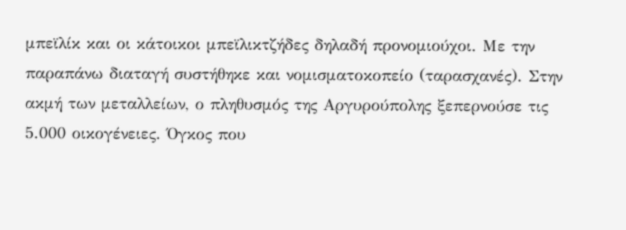μπεϊλίκ και οι κάτοικοι μπεϊλικτζήδες δηλαδή προνομιούχοι. Με την παραπάνω διαταγή συστήθηκε και νομισματοκοπείο (ταρασχανές). Στην ακμή των μεταλλείων, ο πληθυσμός της Αργυρούπολης ξεπερνούσε τις 5.000 οικογένειες. Όγκος που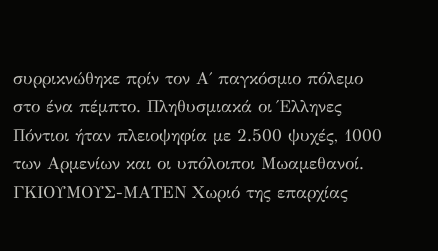συρρικνώθηκε πρίν τον Α΄ παγκόσμιο πόλεμο στο ένα πέμπτο. Πληθυσμιακά οι Έλληνες Πόντιοι ήταν πλειοψηφία με 2.500 ψυχές, 1000 των Αρμενίων και οι υπόλοιποι Μωαμεθανοί.
ΓΚΙΟΥΜΟΥΣ-ΜΑΤΕΝ Χωριό της επαρχίας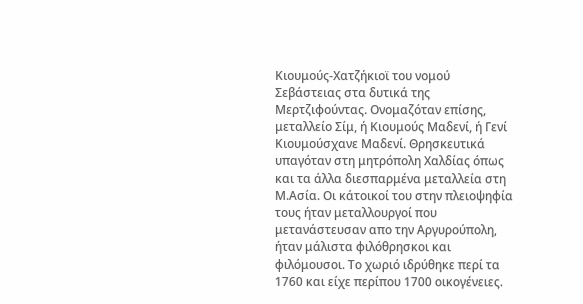Κιουμούς-Χατζήκιοϊ του νομού Σεβάστειας στα δυτικά της Μερτζιφούντας. Ονομαζόταν επίσης, μεταλλείο Σίμ, ή Κιουμούς Μαδενί, ή Γενί Κιουμούσχανε Μαδενί. Θρησκευτικά υπαγόταν στη μητρόπολη Χαλδίας όπως και τα άλλα διεσπαρμένα μεταλλεία στη Μ.Ασία. Οι κάτοικοί του στην πλειοψηφία τους ήταν μεταλλουργοί που μετανάστευσαν απο την Αργυρούπολη, ήταν μάλιστα φιλόθρησκοι και φιλόμουσοι. Το χωριό ιδρύθηκε περί τα 1760 και είχε περίπου 1700 οικογένειες.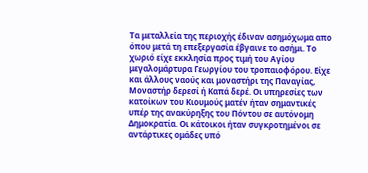Τα μεταλλεία της περιοχής έδιναν ασημόχωμα απο όπου μετά τη επεξεργασία έβγαινε το ασήμι. Το χωριό είχε εκκλησία προς τιμή του Αγίου μεγαλομάρτυρα Γεωργίου του τροπαιοφόρου. Είχε και άλλους ναούς και μοναστήρι της Παναγίας, Μοναστήρ δερεσί ή Καπά δερέ. Οι υπηρεσίες των κατοίκων του Κιουμούς ματέν ήταν σημαντικές υπέρ της ανακύρηξης του Πόντου σε αυτόνομη Δημοκρατία. Οι κάτοικοι ήταν συγκροτημένοι σε αντάρτικες ομάδες υπό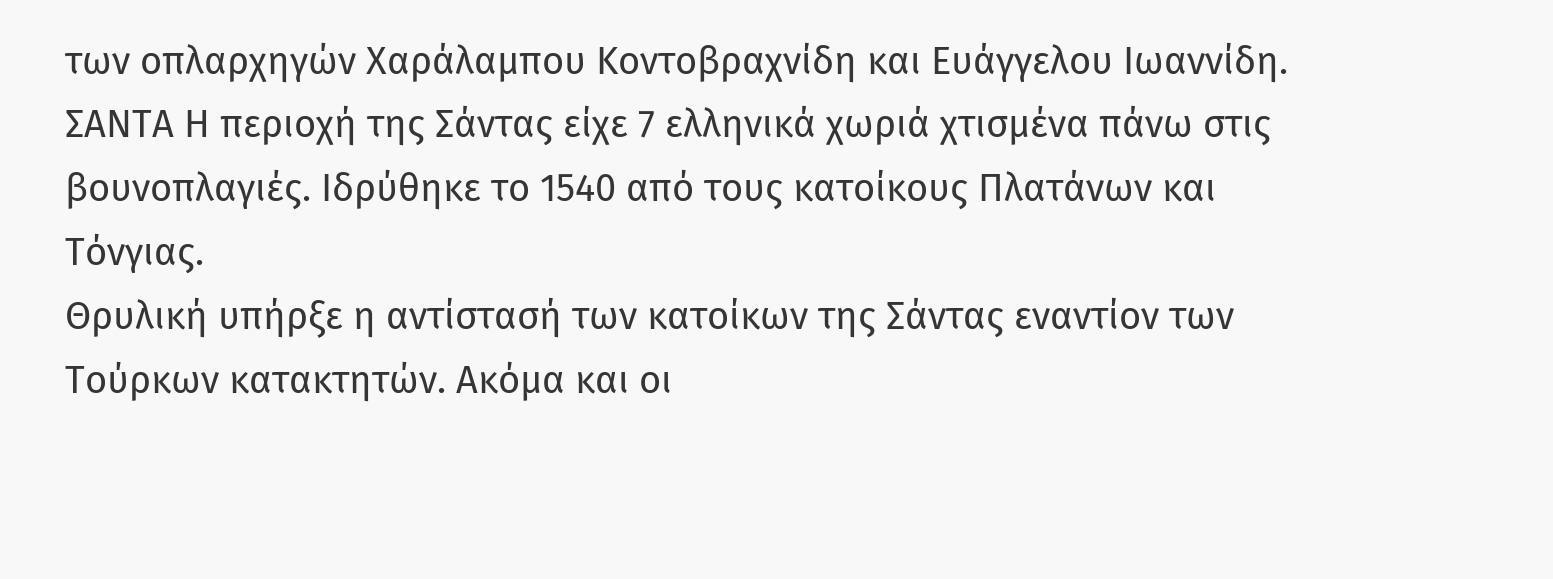των οπλαρχηγών Χαράλαμπου Κοντοβραχνίδη και Ευάγγελου Ιωαννίδη.
ΣΑΝΤΑ Η περιοχή της Σάντας είχε 7 ελληνικά χωριά χτισμένα πάνω στις βουνοπλαγιές. Ιδρύθηκε το 1540 από τους κατοίκους Πλατάνων και Τόνγιας.
Θρυλική υπήρξε η αντίστασή των κατοίκων της Σάντας εναντίον των Τούρκων κατακτητών. Ακόμα και οι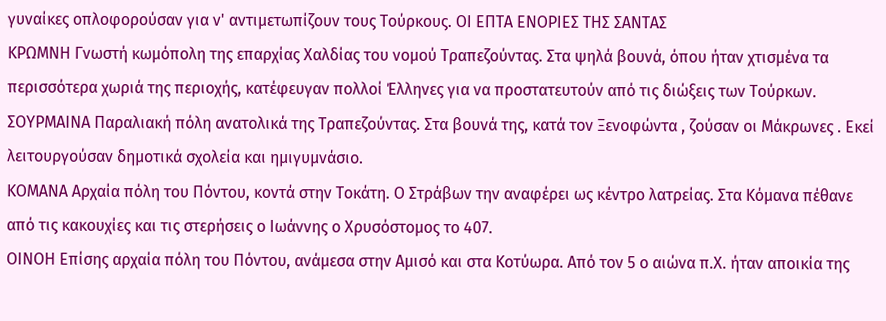γυναίκες οπλοφορούσαν για ν' αντιμετωπίζουν τους Τούρκους. ΟΙ ΕΠΤΑ ΕΝΟΡΙΕΣ ΤΗΣ ΣΑΝΤΑΣ
ΚΡΩΜΝΗ Γνωστή κωμόπολη της επαρχίας Χαλδίας του νομού Τραπεζούντας. Στα ψηλά βουνά, όπου ήταν χτισμένα τα περισσότερα χωριά της περιοχής, κατέφευγαν πολλοί Έλληνες για να προστατευτούν από τις διώξεις των Τούρκων. ΣΟΥΡΜΑΙΝΑ Παραλιακή πόλη ανατολικά της Τραπεζούντας. Στα βουνά της, κατά τον Ξενοφώντα , ζούσαν οι Μάκρωνες . Εκεί λειτουργούσαν δημοτικά σχολεία και ημιγυμνάσιο.
ΚΟΜΑΝΑ Αρχαία πόλη του Πόντου, κοντά στην Τοκάτη. Ο Στράβων την αναφέρει ως κέντρο λατρείας. Στα Κόμανα πέθανε από τις κακουχίες και τις στερήσεις ο Ιωάννης ο Χρυσόστομος το 407.
ΟΙΝΟΗ Επίσης αρχαία πόλη του Πόντου, ανάμεσα στην Αμισό και στα Κοτύωρα. Από τον 5 ο αιώνα π.Χ. ήταν αποικία της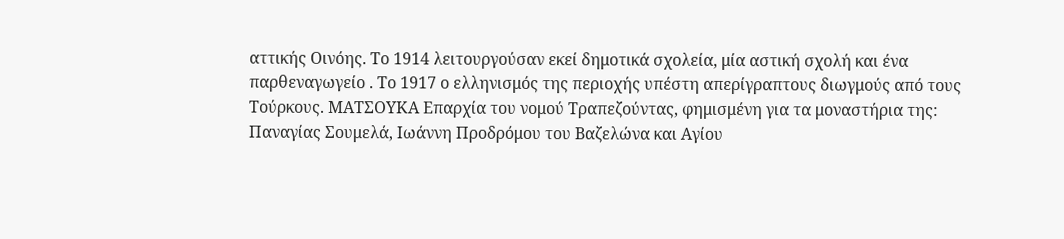αττικής Οινόης. Το 1914 λειτουργούσαν εκεί δημοτικά σχολεία, μία αστική σχολή και ένα παρθεναγωγείο . Το 1917 ο ελληνισμός της περιοχής υπέστη απερίγραπτους διωγμούς από τους Τούρκους. ΜΑΤΣΟΥΚΑ Επαρχία του νομού Τραπεζούντας, φημισμένη για τα μοναστήρια της: Παναγίας Σουμελά, Ιωάννη Προδρόμου του Βαζελώνα και Αγίου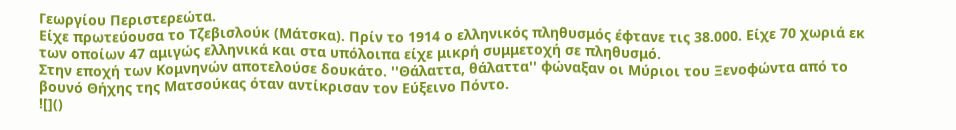Γεωργίου Περιστερεώτα.
Είχε πρωτεύουσα το Τζεβισλούκ (Μάτσκα). Πρίν το 1914 ο ελληνικός πληθυσμός έφτανε τις 38.000. Είχε 70 χωριά εκ των οποίων 47 αμιγώς ελληνικά και στα υπόλοιπα είχε μικρή συμμετοχή σε πληθυσμό.
Στην εποχή των Κομνηνών αποτελούσε δουκάτο. ''Θάλαττα, θάλαττα'' φώναξαν οι Μύριοι του Ξενοφώντα από το βουνό Θήχης της Ματσούκας όταν αντίκρισαν τον Εύξεινο Πόντο.
![]()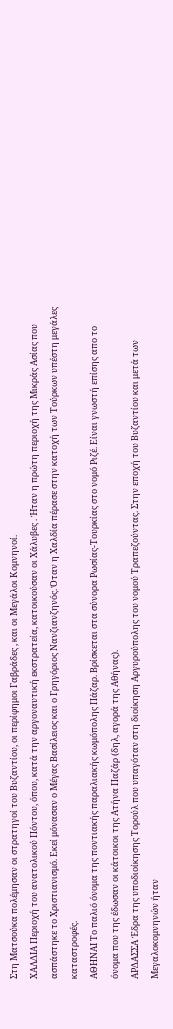Στη Ματσούκα πολέμησαν οι στρατηγοί του Βυζαντίου, οι περίφημοι Γαβράδες , και οι Μεγάλοι Κομνηνοί.
ΧΑΛΔΙΑ Περιοχή του ανατολικού Πόντου, όπου, κατά την αργοναυτική εκστρατεία, κατοικούσαν οι Χάλυβες . Ήταν η πρώτη περιοχή της Μικράς Ασίας που ασπάστηκε το Χριστιανισμό. Εκεί μόνασαν ο Μέγας Βασίλειος και ο Γρηγόριος Νανζιανζηνός. Όταν η Χαλδία πέρασε στην κατοχή των Τούρκων υπέστη μεγάλες καταστροφές.
ΑΘΗΝΑΙ Το παλιό όνομα της ποντιακής παραλιακής κωμόπολης Πάζαρ. Βρίσκεται στα σύνορα Ρωσίας-Τουρκίας στο νομό Ριζέ. Είναι γνωστή επίσης απο το όνομα που της έδωσαν οι κάτοικοι της Ατήνα Παζάρ (δηλ, αγορά της Αθήνας).
ΑΡΔΑΣΣΑ Έδρα της υποδιοίκησης Τορούλ που υπαγόταν στη διοίκηση Αργυρούπολης του νομού Τραπεζούντας. Στην εποχή του Βυζαντίου και μετά των Μεγαλοκομνηνών ήταν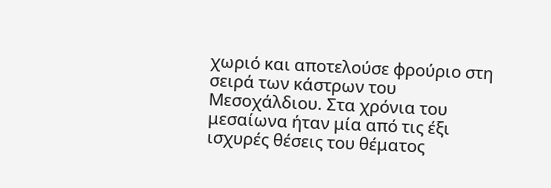χωριό και αποτελούσε φρούριο στη σειρά των κάστρων του Μεσοχάλδιου. Στα χρόνια του μεσαίωνα ήταν μία από τις έξι ισχυρές θέσεις του θέματος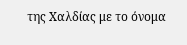της Χαλδίας με το όνομα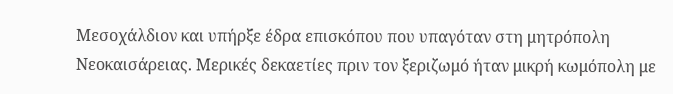Μεσοχάλδιον και υπήρξε έδρα επισκόπου που υπαγόταν στη μητρόπολη Νεοκαισάρειας. Μερικές δεκαετίες πριν τον ξεριζωμό ήταν μικρή κωμόπολη με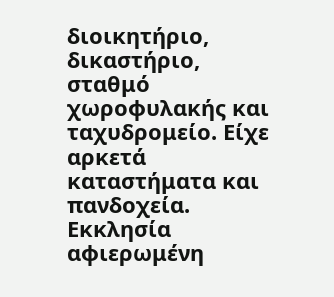διοικητήριο, δικαστήριο, σταθμό χωροφυλακής και ταχυδρομείο. Είχε αρκετά καταστήματα και πανδοχεία. Εκκλησία αφιερωμένη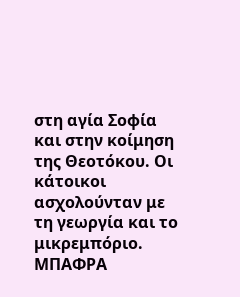στη αγία Σοφία και στην κοίμηση της Θεοτόκου. Οι κάτοικοι ασχολούνταν με τη γεωργία και το μικρεμπόριο.
ΜΠΑΦΡΑ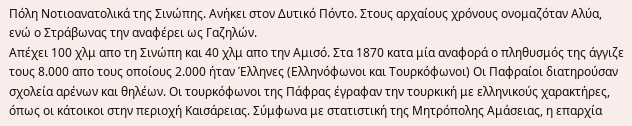Πόλη Νοτιοανατολικά της Σινώπης. Ανήκει στον Δυτικό Πόντο. Στους αρχαίους χρόνους ονομαζόταν Αλύα, ενώ ο Στράβωνας την αναφέρει ως Γαζηλών.
Απέχει 100 χλμ απο τη Σινώπη και 40 χλμ απο την Αμισό. Στα 1870 κατα μία αναφορά ο πληθυσμός της άγγιζε τους 8.000 απο τους οποίους 2.000 ήταν Έλληνες (Ελληνόφωνοι και Τουρκόφωνοι) Οι Παφραίοι διατηρούσαν σχολεία αρένων και θηλέων. Οι τουρκόφωνοι της Πάφρας έγραφαν την τουρκική με ελληνικούς χαρακτήρες, όπως οι κάτοικοι στην περιοχή Καισάρειας. Σύμφωνα με στατιστική της Μητρόπολης Αμάσειας, η επαρχία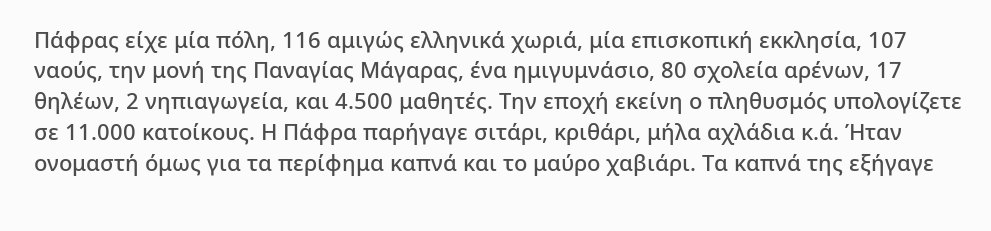Πάφρας είχε μία πόλη, 116 αμιγώς ελληνικά χωριά, μία επισκοπική εκκλησία, 107 ναούς, την μονή της Παναγίας Μάγαρας, ένα ημιγυμνάσιο, 80 σχολεία αρένων, 17 θηλέων, 2 νηπιαγωγεία, και 4.500 μαθητές. Την εποχή εκείνη ο πληθυσμός υπολογίζετε σε 11.000 κατοίκους. Η Πάφρα παρήγαγε σιτάρι, κριθάρι, μήλα αχλάδια κ.ά. Ήταν ονομαστή όμως για τα περίφημα καπνά και το μαύρο χαβιάρι. Τα καπνά της εξήγαγε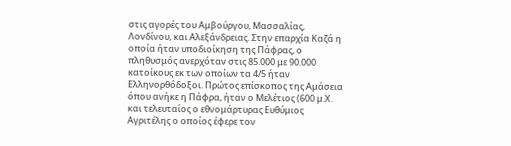στις αγορές του Αμβούργου, Μασσαλίας, Λονδίνου, και Αλεξάνδρειας. Στην επαρχία Καζά η οποία ήταν υποδιοίκηση της Πάφρας, ο πληθυσμός ανερχόταν στις 85.000 με 90.000 κατοίκους εκ των οποίων τα 4/5 ήταν Ελληνορθόδοξοι. Πρώτος επίσκοπος της Αμάσεια όπου ανήκε η Πάφρα, ήταν ο Μελέτιος (600 μ.Χ. και τελευταίος ο εθνομάρτυρας Ευθύμιος Αγριτέλης ο οποίος έφερε τον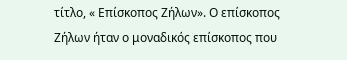τίτλο, « Επίσκοπος Ζήλων». Ο επίσκοπος Zήλων ήταν ο μοναδικός επίσκοπος που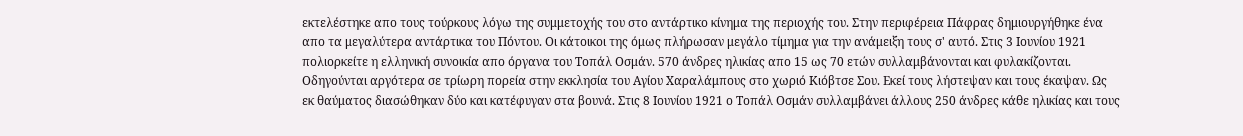εκτελέστηκε απο τους τούρκους λόγω της συμμετοχής του στο αντάρτικο κίνημα της περιοχής του. Στην περιφέρεια Πάφρας δημιουργήθηκε ένα απο τα μεγαλύτερα αντάρτικα του Πόντου. Οι κάτοικοι της όμως πλήρωσαν μεγάλο τίμημα για την ανάμειξη τους σ' αυτό. Στις 3 Ιουνίου 1921 πολιορκείτε η ελληνική συνοικία απο όργανα του Τοπάλ Οσμάν. 570 άνδρες ηλικίας απο 15 ως 70 ετών συλλαμβάνονται και φυλακίζονται. Οδηγούνται αργότερα σε τρίωρη πορεία στην εκκλησία του Αγίου Χαραλάμπους στο χωριό Κιόβτσε Σου. Εκεί τους λήστεψαν και τους έκαψαν. Ως εκ θαύματος διασώθηκαν δύο και κατέφυγαν στα βουνά. Στις 8 Ιουνίου 1921 ο Τοπάλ Οσμάν συλλαμβάνει άλλους 250 άνδρες κάθε ηλικίας και τους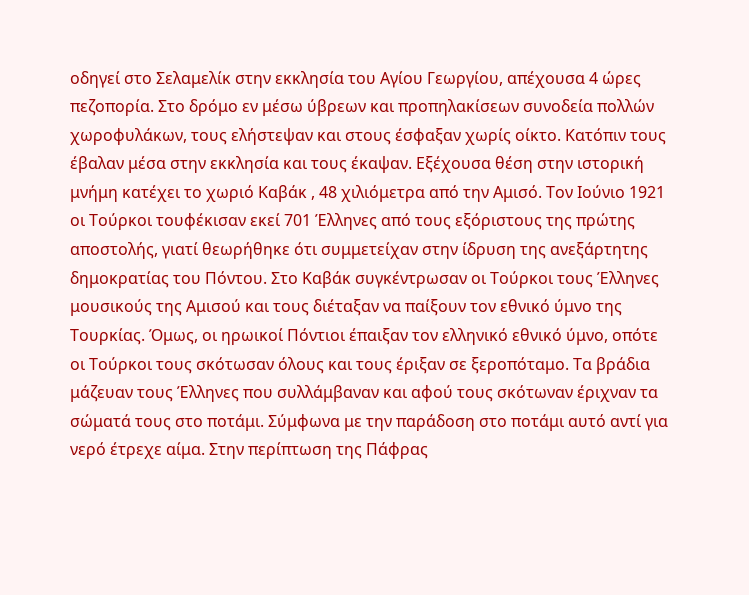οδηγεί στο Σελαμελίκ στην εκκλησία του Αγίου Γεωργίου, απέχουσα 4 ώρες πεζοπορία. Στο δρόμο εν μέσω ύβρεων και προπηλακίσεων συνοδεία πολλών χωροφυλάκων, τους ελήστεψαν και στους έσφαξαν χωρίς οίκτο. Κατόπιν τους έβαλαν μέσα στην εκκλησία και τους έκαψαν. Εξέχουσα θέση στην ιστορική μνήμη κατέχει το χωριό Καβάκ , 48 χιλιόμετρα από την Αμισό. Τον Ιούνιο 1921 οι Τούρκοι τουφέκισαν εκεί 701 Έλληνες από τους εξόριστους της πρώτης αποστολής, γιατί θεωρήθηκε ότι συμμετείχαν στην ίδρυση της ανεξάρτητης δημοκρατίας του Πόντου. Στο Καβάκ συγκέντρωσαν οι Τούρκοι τους Έλληνες μουσικούς της Αμισού και τους διέταξαν να παίξουν τον εθνικό ύμνο της Τουρκίας. Όμως, οι ηρωικοί Πόντιοι έπαιξαν τον ελληνικό εθνικό ύμνο, οπότε οι Τούρκοι τους σκότωσαν όλους και τους έριξαν σε ξεροπόταμο. Τα βράδια μάζευαν τους Έλληνες που συλλάμβαναν και αφού τους σκότωναν έριχναν τα σώματά τους στο ποτάμι. Σύμφωνα με την παράδοση στο ποτάμι αυτό αντί για νερό έτρεχε αίμα. Στην περίπτωση της Πάφρας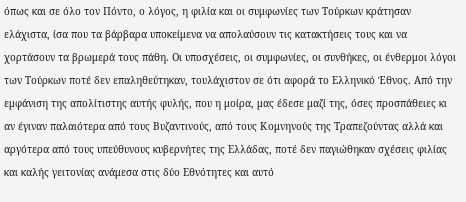όπως και σε όλο τον Πόντο, ο λόγος, η φιλία και οι συμφωνίες των Τούρκων κράτησαν ελάχιστα, ίσα που τα βάρβαρα υποκείμενα να απολαύσουν τις κατακτήσεις τους και να χορτάσουν τα βρωμερά τους πάθη. Οι υποσχέσεις, οι συμφωνίες, οι συνθήκες, οι ένθερμοι λόγοι των Τούρκων ποτέ δεν επαληθεύτηκαν, τουλάχιστον σε ότι αφορά το Ελληνικό Έθνος. Από την εμφάνιση της απολίτιστης αυτής φυλής, που η μοίρα, μας έδεσε μαζί της, όσες προσπάθειες κι αν έγιναν παλαιότερα από τους Βυζαντινούς, από τους Κομνηνούς της Τραπεζούντας αλλά και αργότερα από τους υπεύθυνους κυβερνήτες της Ελλάδας, ποτέ δεν παγιώθηκαν σχέσεις φιλίας και καλής γειτονίας ανάμεσα στις δύο Εθνότητες και αυτό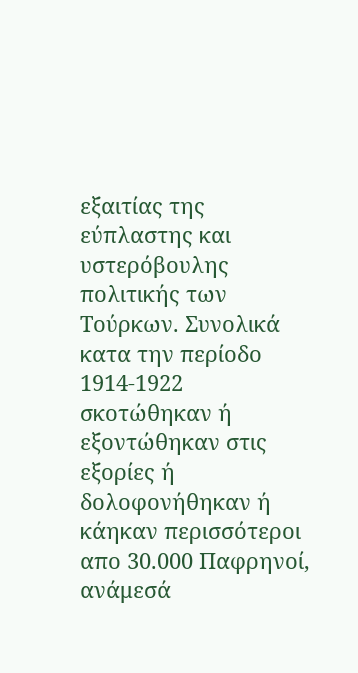εξαιτίας της εύπλαστης και υστερόβουλης πολιτικής των Τούρκων. Συνολικά κατα την περίοδο 1914-1922 σκοτώθηκαν ή εξοντώθηκαν στις εξορίες ή δολοφονήθηκαν ή κάηκαν περισσότεροι απο 30.000 Παφρηνοί, ανάμεσά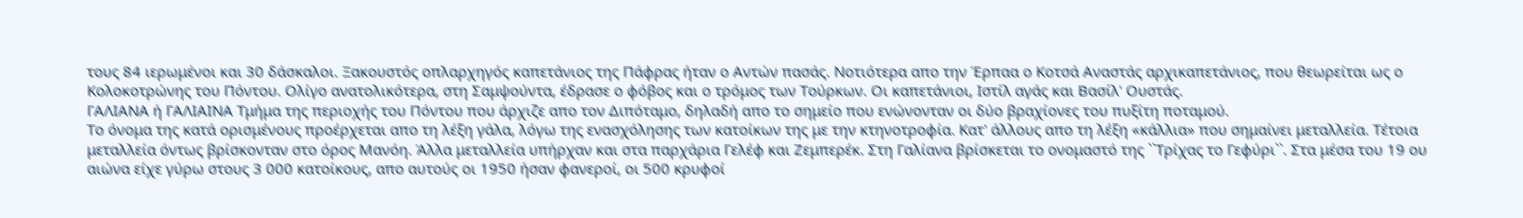τους 84 ιερωμένοι και 30 δάσκαλοι. Ξακουστός οπλαρχηγός καπετάνιος της Πάφρας ήταν ο Αντών πασάς. Νοτιότερα απο την Έρπαα ο Κοτσά Αναστάς αρχικαπετάνιος, που θεωρείται ως ο Κολοκοτρώνης του Πόντου. Ολίγο ανατολικότερα, στη Σαμψούντα, έδρασε ο φόβος και ο τρόμος των Τούρκων. Οι καπετάνιοι, Ιστίλ αγάς και Βασίλ' Ουστάς.
ΓΑΛΙΑΝΑ ή ΓΑΛΙΑΙΝΑ Τμήμα της περιοχής του Πόντου που άρχιζε απο τον Διπόταμο, δηλαδή απο το σημείο που ενώνονταν οι δύο βραχίονες του πυξίτη ποταμού.
Το όνομα της κατά ορισμένους προέρχεται απο τη λέξη γάλα, λόγω της ενασχόλησης των κατοίκων της με την κτηνοτροφία. Κατ' άλλους απο τη λέξη «κάλλια» που σημαίνει μεταλλεία. Τέτοια μεταλλεία όντως βρίσκονταν στο όρος Μανόη. Άλλα μεταλλεία υπήρχαν και στα παρχάρια Γελέφ και Ζεμπερέκ. Στη Γαλίανα βρίσκεται το ονομαστό της ``Τρίχας το Γεφύρι``. Στα μέσα του 19 ου αιώνα είχε γύρω στους 3 000 κατοίκους, απο αυτούς οι 1950 ήσαν φανεροί, οι 500 κρυφοί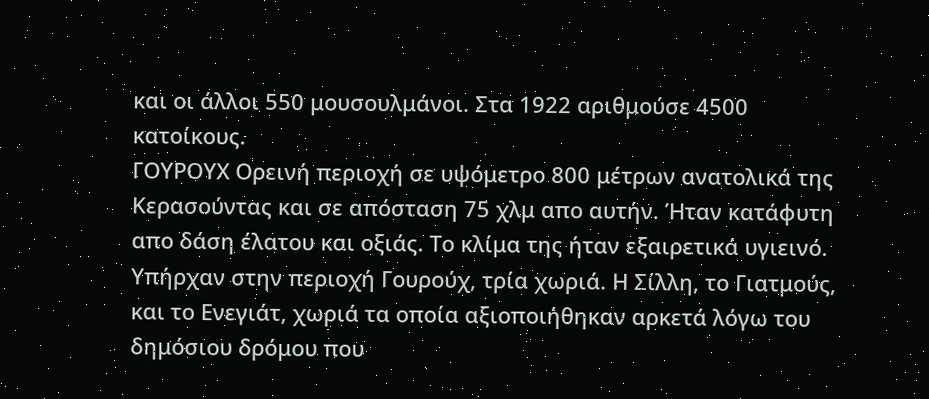και οι άλλοι 550 μουσουλμάνοι. Στα 1922 αριθμούσε 4500 κατοίκους.
ΓΟΥΡΟΥΧ Ορεινή περιοχή σε υψόμετρο 800 μέτρων ανατολικά της Κερασούντας και σε απόσταση 75 χλμ απο αυτήν. Ήταν κατάφυτη απο δάση έλατου και οξιάς. Το κλίμα της ήταν εξαιρετικά υγιεινό. Υπήρχαν στην περιοχή Γουρούχ, τρία χωριά. Η Σίλλη, το Γιατμούς, και το Ενεγιάτ, χωριά τα οποία αξιοποιήθηκαν αρκετά λόγω του δημόσιου δρόμου που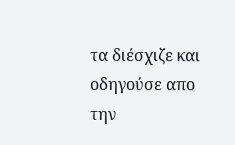τα διέσχιζε και οδηγούσε απο την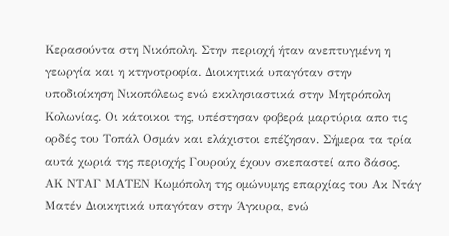Κερασούντα στη Νικόπολη. Στην περιοχή ήταν ανεπτυγμένη η γεωργία και η κτηνοτροφία. Διοικητικά υπαγόταν στην υποδιοίκηση Νικοπόλεως ενώ εκκλησιαστικά στην Μητρόπολη Κολωνίας. Οι κάτοικοι της, υπέστησαν φοβερά μαρτύρια απο τις ορδές του Τοπάλ Οσμάν και ελάχιστοι επέζησαν. Σήμερα τα τρία αυτά χωριά της περιοχής Γουρούχ έχουν σκεπαστεί απο δάσος.
ΑΚ ΝΤΑΓ ΜΑΤΕΝ Κωμόπολη της ομώνυμης επαρχίας του Ακ Ντάγ Ματέν Διοικητικά υπαγόταν στην Άγκυρα, ενώ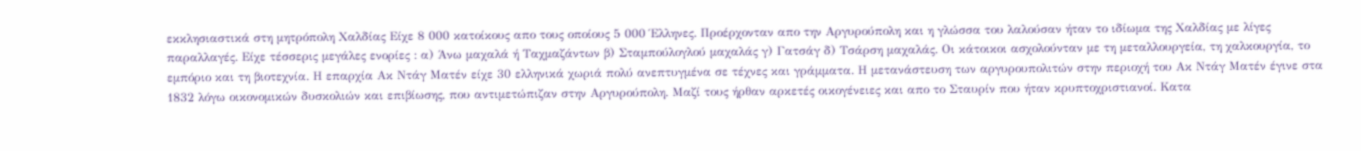εκκλησιαστικά στη μητρόπολη Χαλδίας Είχε 8 000 κατοίκους απο τους οποίους 5 000 Έλληνες. Προέρχονταν απο την Αργυρούπολη και η γλώσσα του λαλούσαν ήταν το ιδίωμα της Χαλδίας με λίγες παραλλαγές. Είχε τέσσερις μεγάλες ενορίες : α) Άνω μαχαλά ή Ταχμαζάντων β) Σταμπούλογλού μαχαλάς γ) Γατσάγ δ) Τσάρση μαχαλάς. Οι κάτοικοι ασχολούνταν με τη μεταλλουργεία, τη χαλκουργία, το εμπόριο και τη βιοτεχνία. Η επαρχία Ακ Ντάγ Ματέν είχε 30 ελληνικά χωριά πολύ ανεπτυγμένα σε τέχνες και γράμματα. Η μετανάστευση των αργυρουπολιτών στην περιοχή του Ακ Ντάγ Ματέν έγινε στα 1832 λόγω οικονομικών δυσκολιών και επιβίωσης, που αντιμετώπιζαν στην Αργυρούπολη. Μαζί τους ήρθαν αρκετές οικογένειες και απο το Σταυρίν που ήταν κρυπτοχριστιανοί. Κατα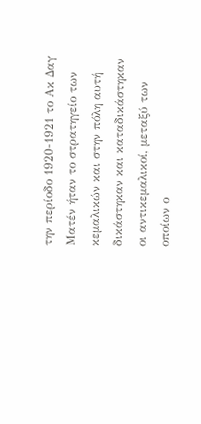την περίοδο 1920-1921 το Ακ Δαγ Ματέν ήταν το στρατηγείο των κεμαλικών και στην πόλη αυτή δικάστηκαν και καταδικάστηκαν οι αντικεμαλικοί, μεταξύ των οποίων ο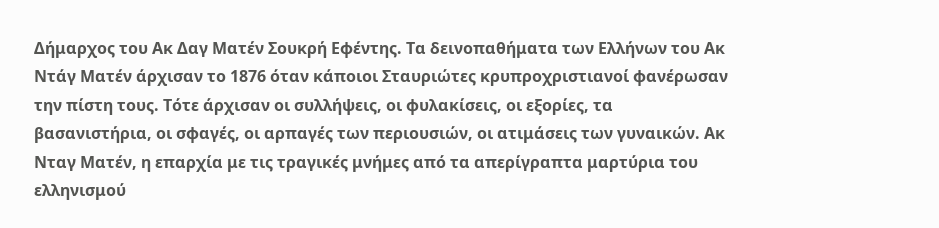Δήμαρχος του Ακ Δαγ Ματέν Σουκρή Εφέντης. Τα δεινοπαθήματα των Ελλήνων του Ακ Ντάγ Ματέν άρχισαν το 1876 όταν κάποιοι Σταυριώτες κρυπροχριστιανοί φανέρωσαν την πίστη τους. Τότε άρχισαν οι συλλήψεις, οι φυλακίσεις, οι εξορίες, τα βασανιστήρια, οι σφαγές, οι αρπαγές των περιουσιών, οι ατιμάσεις των γυναικών. Ακ Νταγ Ματέν, η επαρχία με τις τραγικές μνήμες από τα απερίγραπτα μαρτύρια του ελληνισμού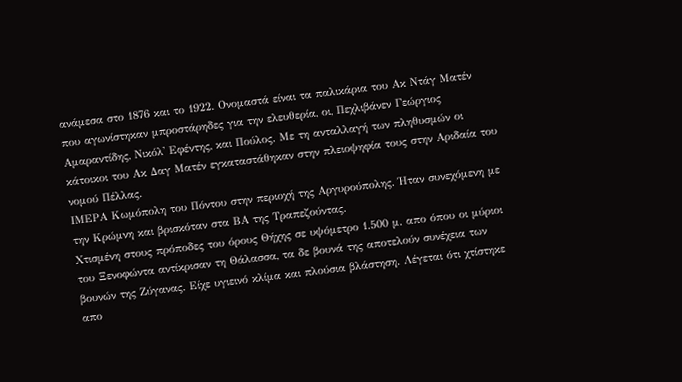ανάμεσα στο 1876 και το 1922. Ονομαστά είναι τα παλικάρια του Ακ Ντάγ Ματέν που αγωνίστηκαν μπροστάρηδες για την ελευθερία, οι, Πεχλιβάνεν Γεώργιος Αμαραντίδης, Νικόλ' Εφέντης, και Πούλος. Με τη ανταλλαγή των πληθυσμών οι κάτοικοι του Ακ Δαγ Ματέν εγκαταστάθηκαν στην πλειοψηφία τους στην Αριδαία του νομού Πέλλας.
ΙΜΕΡΑ Κωμόπολη του Πόντου στην περιοχή της Αργυρούπολης. Ήταν συνεχόμενη με την Κρώμνη και βρισκόταν στα ΒΑ της Τραπεζούντας.
Χτισμένη στους πρόποδες του όρους Θήχης σε υψόμετρο 1.500 μ. απο όπου οι μύριοι του Ξενοφώντα αντίκρισαν τη Θάλασσα, τα δε βουνά της αποτελούν συνέχεια των βουνών της Ζύγανας. Είχε υγιεινό κλίμα και πλούσια βλάστηση. Λέγεται ότι χτίστηκε απο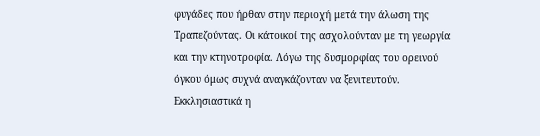φυγάδες που ήρθαν στην περιοχή μετά την άλωση της Τραπεζούντας. Οι κάτοικοί της ασχολούνταν με τη γεωργία και την κτηνοτροφία. Λόγω της δυσμορφίας του ορεινού όγκου όμως συχνά αναγκάζονταν να ξενιτευτούν. Εκκλησιαστικά η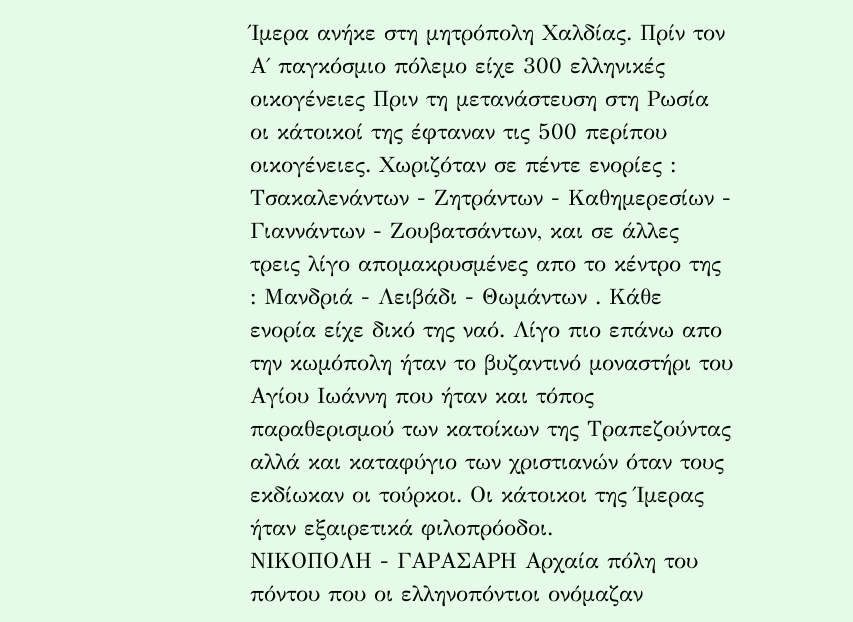Ίμερα ανήκε στη μητρόπολη Χαλδίας. Πρίν τον Α΄ παγκόσμιο πόλεμο είχε 300 ελληνικές οικογένειες Πριν τη μετανάστευση στη Ρωσία οι κάτοικοί της έφταναν τις 500 περίπου οικογένειες. Χωριζόταν σε πέντε ενορίες : Τσακαλενάντων - Ζητράντων - Καθημερεσίων - Γιαννάντων - Ζουβατσάντων, και σε άλλες τρεις λίγο απομακρυσμένες απο το κέντρο της : Μανδριά - Λειβάδι - Θωμάντων . Κάθε ενορία είχε δικό της ναό. Λίγο πιο επάνω απο την κωμόπολη ήταν το βυζαντινό μοναστήρι του Αγίου Ιωάννη που ήταν και τόπος παραθερισμού των κατοίκων της Τραπεζούντας αλλά και καταφύγιο των χριστιανών όταν τους εκδίωκαν οι τούρκοι. Οι κάτοικοι της Ίμερας ήταν εξαιρετικά φιλοπρόοδοι.
ΝΙΚΟΠΟΛΗ - ΓΑΡΑΣΑΡΗ Αρχαία πόλη του πόντου που οι ελληνοπόντιοι ονόμαζαν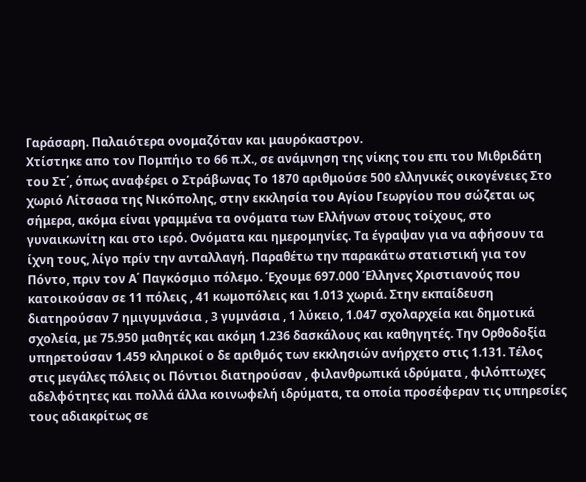Γαράσαρη. Παλαιότερα ονομαζόταν και μαυρόκαστρον.
Χτίστηκε απο τον Πομπήιο το 66 π.Χ., σε ανάμνηση της νίκης του επι του Μιθριδάτη του Στ΄, όπως αναφέρει ο Στράβωνας Το 1870 αριθμούσε 500 ελληνικές οικογένειες Στο χωριό Λίτσασα της Νικόπολης, στην εκκλησία του Αγίου Γεωργίου που σώζεται ως σήμερα, ακόμα είναι γραμμένα τα ονόματα των Ελλήνων στους τοίχους, στο γυναικωνίτη και στο ιερό. Ονόματα και ημερομηνίες. Τα έγραψαν για να αφήσουν τα ίχνη τους, λίγο πρίν την ανταλλαγή. Παραθέτω την παρακάτω στατιστική για τον Πόντο, πριν τον Α΄ Παγκόσμιο πόλεμο. Έχουμε 697.000 Έλληνες Χριστιανούς που κατοικούσαν σε 11 πόλεις , 41 κωμοπόλεις και 1.013 χωριά. Στην εκπαίδευση διατηρούσαν 7 ημιγυμνάσια , 3 γυμνάσια , 1 λύκειο, 1.047 σχολαρχεία και δημοτικά σχολεία, με 75.950 μαθητές και ακόμη 1.236 δασκάλους και καθηγητές. Την Ορθοδοξία υπηρετούσαν 1.459 κληρικοί ο δε αριθμός των εκκλησιών ανήρχετο στις 1.131. Τέλος στις μεγάλες πόλεις οι Πόντιοι διατηρούσαν , φιλανθρωπικά ιδρύματα , φιλόπτωχες αδελφότητες και πολλά άλλα κοινωφελή ιδρύματα, τα οποία προσέφεραν τις υπηρεσίες τους αδιακρίτως σε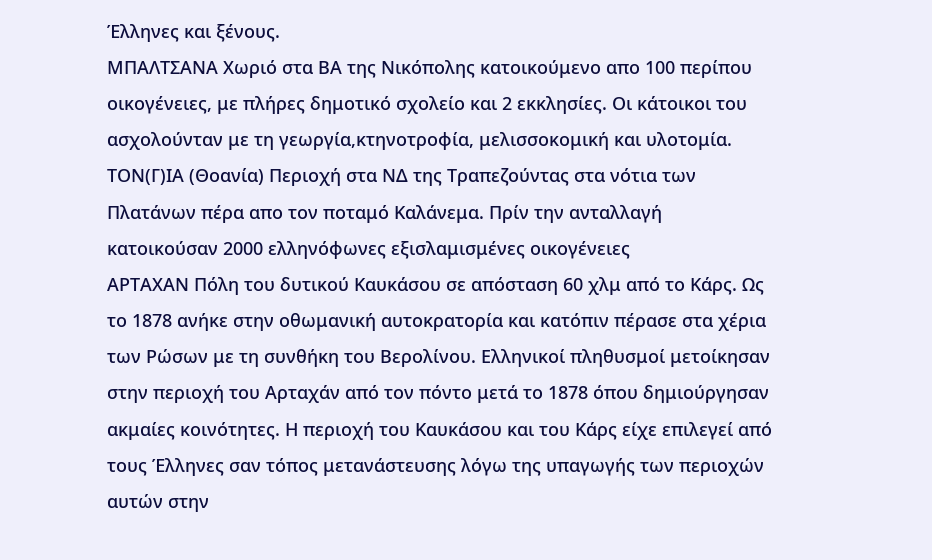Έλληνες και ξένους.
ΜΠΑΛΤΣΑΝΑ Χωριό στα ΒΑ της Νικόπολης κατοικούμενο απο 100 περίπου οικογένειες, με πλήρες δημοτικό σχολείο και 2 εκκλησίες. Οι κάτοικοι του ασχολούνταν με τη γεωργία,κτηνοτροφία, μελισσοκομική και υλοτομία.
ΤΟΝ(Γ)ΙΑ (Θοανία) Περιοχή στα ΝΔ της Τραπεζούντας στα νότια των Πλατάνων πέρα απο τον ποταμό Καλάνεμα. Πρίν την ανταλλαγή κατοικούσαν 2000 ελληνόφωνες εξισλαμισμένες οικογένειες
ΑΡΤΑΧΑΝ Πόλη του δυτικού Καυκάσου σε απόσταση 60 χλμ από το Κάρς. Ως το 1878 ανήκε στην οθωμανική αυτοκρατορία και κατόπιν πέρασε στα χέρια των Ρώσων με τη συνθήκη του Βερολίνου. Ελληνικοί πληθυσμοί μετοίκησαν στην περιοχή του Αρταχάν από τον πόντο μετά το 1878 όπου δημιούργησαν ακμαίες κοινότητες. Η περιοχή του Καυκάσου και του Κάρς είχε επιλεγεί από τους Έλληνες σαν τόπος μετανάστευσης λόγω της υπαγωγής των περιοχών αυτών στην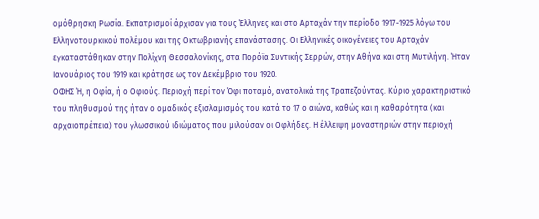ομόθρησκη Ρωσία. Εκπατρισμοί άρχισαν για τους Έλληνες και στο Αρταχάν την περίοδο 1917-1925 λόγω του Ελληνοτουρκικού πολέμου και της Οκτωβριανής επανάστασης. Οι Ελληνικές οικογένειες του Αρταχάν εγκαταστάθηκαν στην Πολίχνη Θεσσαλονίκης, στα Πορόϊα Συντικής Σερρών, στην Αθήνα και στη Μυτιλήνη. Ήταν Ιανουάριος του 1919 και κράτησε ως τον Δεκέμβριο του 1920.
ΟΦΗΣ Ή, η Οφία, ή ο Οφιούς. Περιοχή περί τον Όφι ποταμό, ανατολικά της Τραπεζούντας. Κύριο χαρακτηριστικό του πληθυσμού της ήταν ο ομαδικός εξισλαμισμός του κατά το 17 ο αιώνα, καθώς και η καθαρότητα (και αρχαιοπρέπεια) του γλωσσικού ιδιώματος που μιλούσαν οι Οφλήδες. Η έλλειψη μοναστηριών στην περιοχή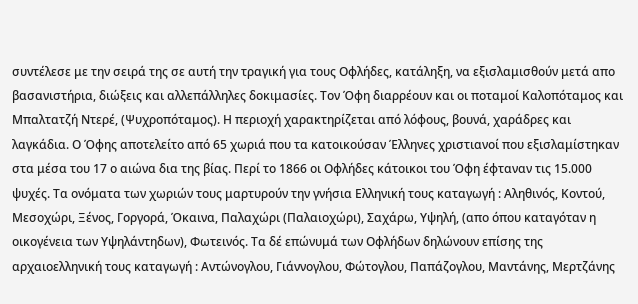συντέλεσε με την σειρά της σε αυτή την τραγική για τους Οφλήδες, κατάληξη, να εξισλαμισθούν μετά απο βασανιστήρια, διώξεις και αλλεπάλληλες δοκιμασίες. Τον Όφη διαρρέουν και οι ποταμοί Καλοπόταμος και Μπαλτατζή Ντερέ, (Ψυχροπόταμος). Η περιοχή χαρακτηρίζεται από λόφους, βουνά, χαράδρες και λαγκάδια. Ο Όφης αποτελείτο από 65 χωριά που τα κατοικούσαν Έλληνες χριστιανοί που εξισλαμίστηκαν στα μέσα του 17 ο αιώνα δια της βίας. Περί το 1866 οι Οφλήδες κάτοικοι του Όφη έφταναν τις 15.000 ψυχές. Τα ονόματα των χωριών τους μαρτυρούν την γνήσια Ελληνική τους καταγωγή : Αληθινός, Κοντού, Μεσοχώρι, Ξένος, Γοργορά, Όκαινα, Παλαχώρι (Παλαιοχώρι), Σαχάρω, Υψηλή, (απο όπου καταγόταν η οικογένεια των Υψηλάντηδων), Φωτεινός. Τα δέ επώνυμά των Οφλήδων δηλώνουν επίσης της αρχαιοελληνική τους καταγωγή : Αντώνογλου, Γιάννογλου, Φώτογλου, Παπάζογλου, Μαντάνης, Μερτζάνης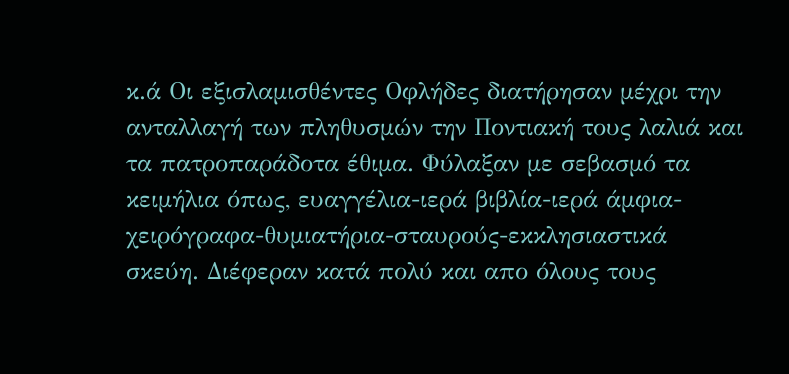κ.ά Οι εξισλαμισθέντες Οφλήδες διατήρησαν μέχρι την ανταλλαγή των πληθυσμών την Ποντιακή τους λαλιά και τα πατροπαράδοτα έθιμα. Φύλαξαν με σεβασμό τα κειμήλια όπως, ευαγγέλια-ιερά βιβλία-ιερά άμφια-χειρόγραφα-θυμιατήρια-σταυρούς-εκκλησιαστικά σκεύη. Διέφεραν κατά πολύ και απο όλους τους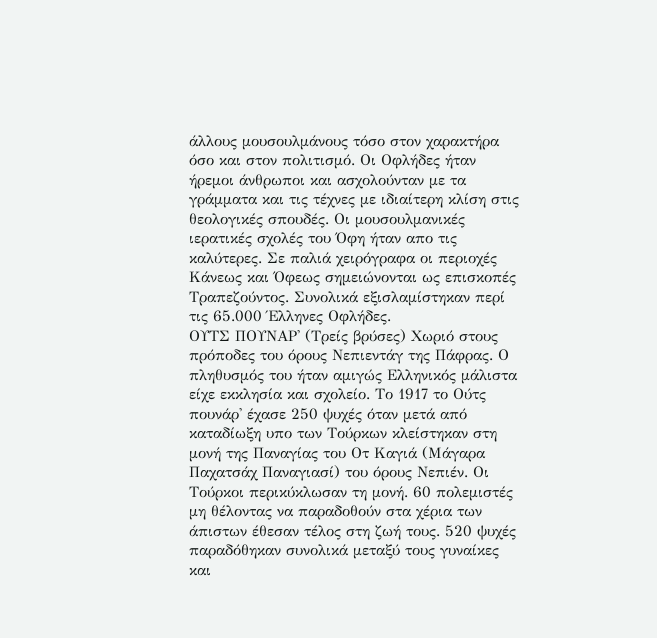άλλους μουσουλμάνους τόσο στον χαρακτήρα όσο και στον πολιτισμό. Οι Οφλήδες ήταν ήρεμοι άνθρωποι και ασχολούνταν με τα γράμματα και τις τέχνες με ιδιαίτερη κλίση στις θεολογικές σπουδές. Οι μουσουλμανικές ιερατικές σχολές του Όφη ήταν απο τις καλύτερες. Σε παλιά χειρόγραφα οι περιοχές Κάνεως και Όφεως σημειώνονται ως επισκοπές Τραπεζούντος. Συνολικά εξισλαμίστηκαν περί τις 65.000 Έλληνες Οφλήδες.
ΟΥΤΣ ΠΟΥΝΑΡ' (Τρείς βρύσες) Χωριό στους πρόποδες του όρους Νεπιεντάγ της Πάφρας. Ο πληθυσμός του ήταν αμιγώς Ελληνικός μάλιστα είχε εκκλησία και σχολείο. Το 1917 το Ούτς πουνάρ' έχασε 250 ψυχές όταν μετά από καταδίωξη υπο των Τούρκων κλείστηκαν στη μονή της Παναγίας του Οτ Καγιά (Μάγαρα Παχατσάχ Παναγιασί) του όρους Νεπιέν. Οι Τούρκοι περικύκλωσαν τη μονή. 60 πολεμιστές μη θέλοντας να παραδοθούν στα χέρια των άπιστων έθεσαν τέλος στη ζωή τους. 520 ψυχές παραδόθηκαν συνολικά μεταξύ τους γυναίκες και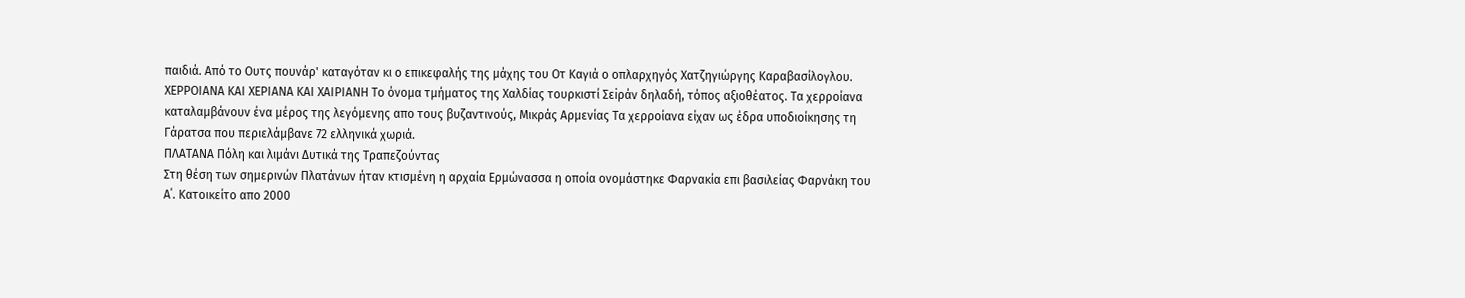παιδιά. Από το Ουτς πουνάρ' καταγόταν κι ο επικεφαλής της μάχης του Οτ Καγιά ο οπλαρχηγός Χατζηγιώργης Καραβασίλογλου.
ΧΕΡΡΟΙΑΝΑ ΚΑΙ ΧΕΡΙΑΝΑ ΚΑΙ ΧΑΙΡΙΑΝΗ Το όνομα τμήματος της Χαλδίας τουρκιστί Σεiράν δηλαδή, τόπος αξιοθέατος. Τα χερροίανα καταλαμβάνουν ένα μέρος της λεγόμενης απο τους βυζαντινούς, Μικράς Αρμενίας Τα χερροίανα είχαν ως έδρα υποδιοίκησης τη Γάρατσα που περιελάμβανε 72 ελληνικά χωριά.
ΠΛΑΤΑΝΑ Πόλη και λιμάνι Δυτικά της Τραπεζούντας
Στη θέση των σημερινών Πλατάνων ήταν κτισμένη η αρχαία Ερμώνασσα η οποία ονομάστηκε Φαρνακία επι βασιλείας Φαρνάκη του Α΄. Κατοικείτο απο 2000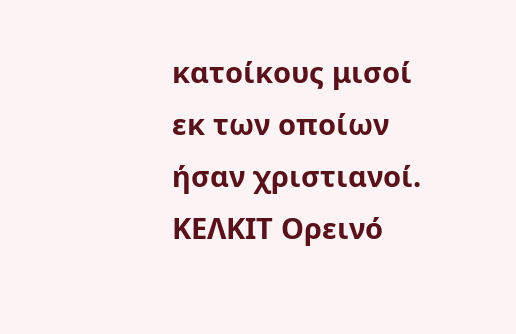κατοίκους μισοί εκ των οποίων ήσαν χριστιανοί. ΚΕΛΚΙΤ Ορεινό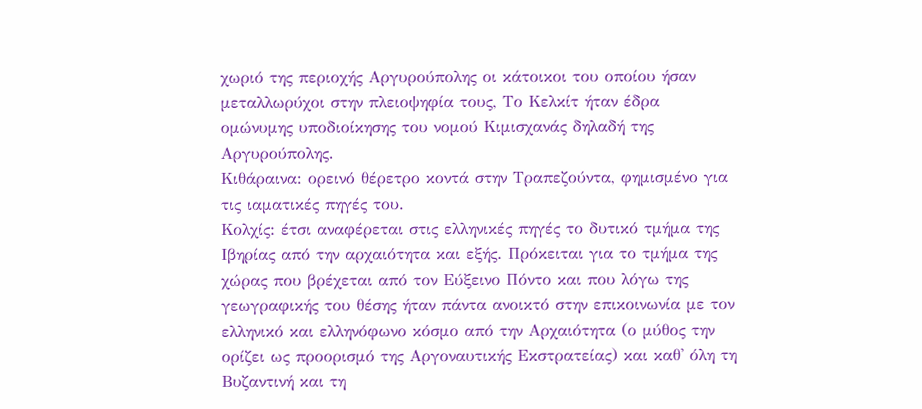χωριό της περιοχής Αργυρούπολης οι κάτοικοι του οποίου ήσαν μεταλλωρύχοι στην πλειοψηφία τους, Το Κελκίτ ήταν έδρα ομώνυμης υποδιοίκησης του νομού Κιμισχανάς δηλαδή της Αργυρούπολης.
Κιθάραινα: ορεινό θέρετρο κοντά στην Τραπεζούντα, φημισμένο για τις ιαματικές πηγές του.
Κολχίς: έτσι αναφέρεται στις ελληνικές πηγές το δυτικό τμήμα της Ιβηρίας από την αρχαιότητα και εξής. Πρόκειται για το τμήμα της χώρας που βρέχεται από τον Εύξεινο Πόντο και που λόγω της γεωγραφικής του θέσης ήταν πάντα ανοικτό στην επικοινωνία με τον ελληνικό και ελληνόφωνο κόσμο από την Αρχαιότητα (ο μύθος την ορίζει ως προορισμό της Αργοναυτικής Εκστρατείας) και καθ' όλη τη Βυζαντινή και τη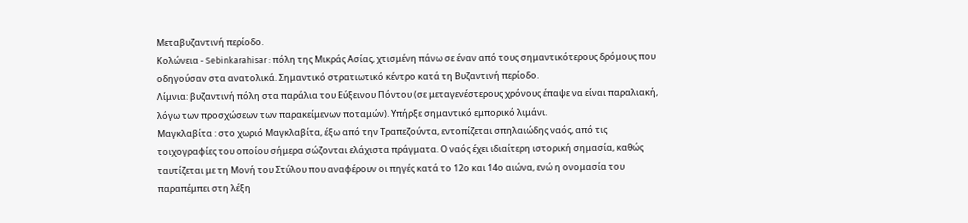Μεταβυζαντινή περίοδο.
Κολώνεια - Sebinkarahisar : πόλη της Μικράς Ασίας, χτισμένη πάνω σε έναν από τους σημαντικότερους δρόμους που οδηγούσαν στα ανατολικά. Σημαντικό στρατιωτικό κέντρο κατά τη Βυζαντινή περίοδο.
Λίμνια: βυζαντινή πόλη στα παράλια του Εύξεινου Πόντου (σε μεταγενέστερους χρόνους έπαψε να είναι παραλιακή, λόγω των προσχώσεων των παρακείμενων ποταμών). Υπήρξε σημαντικό εμπορικό λιμάνι.
Μαγκλαβίτα : στο χωριό Μαγκλαβίτα, έξω από την Τραπεζούντα, εντοπίζεται σπηλαιώδης ναός, από τις τοιχογραφίες του οποίου σήμερα σώζονται ελάχιστα πράγματα. Ο ναός έχει ιδιαίτερη ιστορική σημασία, καθώς ταυτίζεται με τη Μονή του Στύλου που αναφέρουν οι πηγές κατά το 12ο και 14ο αιώνα, ενώ η ονομασία του παραπέμπει στη λέξη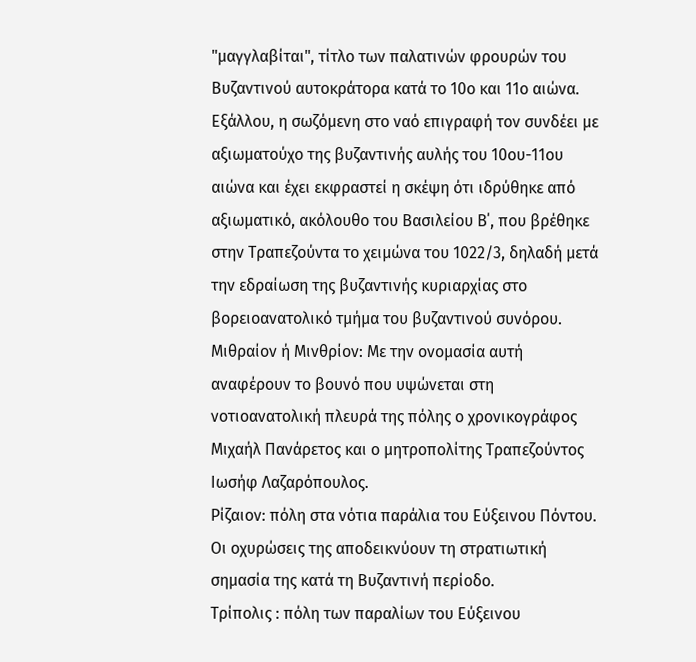"μαγγλαβίται", τίτλο των παλατινών φρουρών του Βυζαντινού αυτοκράτορα κατά το 10ο και 11ο αιώνα. Εξάλλου, η σωζόμενη στο ναό επιγραφή τον συνδέει με αξιωματούχο της βυζαντινής αυλής του 10ου-11ου αιώνα και έχει εκφραστεί η σκέψη ότι ιδρύθηκε από αξιωματικό, ακόλουθο του Βασιλείου Β΄, που βρέθηκε στην Τραπεζούντα το χειμώνα του 1022/3, δηλαδή μετά την εδραίωση της βυζαντινής κυριαρχίας στο βορειοανατολικό τμήμα του βυζαντινού συνόρου.
Μιθραίον ή Μινθρίον: Με την ονομασία αυτή αναφέρουν το βουνό που υψώνεται στη νοτιοανατολική πλευρά της πόλης ο χρονικογράφος Μιχαήλ Πανάρετος και ο μητροπολίτης Τραπεζούντος Ιωσήφ Λαζαρόπουλος.
Ρίζαιον: πόλη στα νότια παράλια του Εύξεινου Πόντου. Οι οχυρώσεις της αποδεικνύουν τη στρατιωτική σημασία της κατά τη Βυζαντινή περίοδο.
Τρίπολις : πόλη των παραλίων του Εύξεινου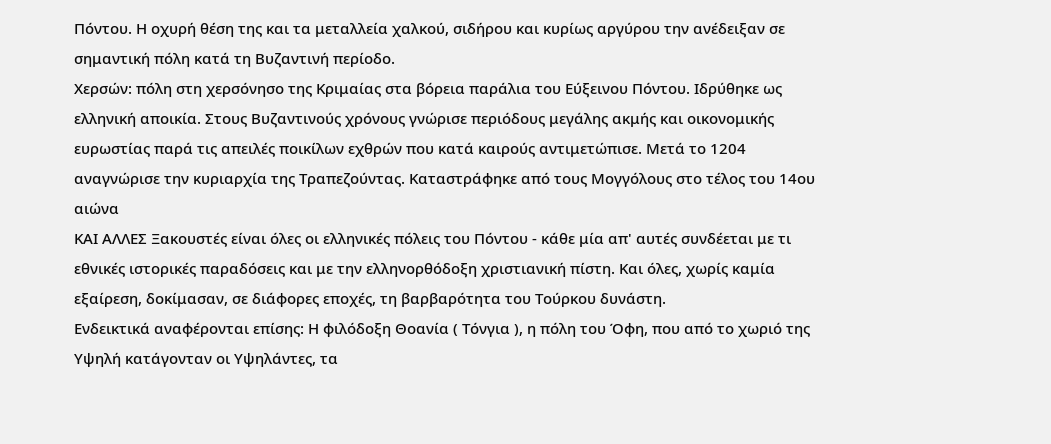Πόντου. Η οχυρή θέση της και τα μεταλλεία χαλκού, σιδήρου και κυρίως αργύρου την ανέδειξαν σε σημαντική πόλη κατά τη Βυζαντινή περίοδο.
Χερσών: πόλη στη χερσόνησο της Κριμαίας στα βόρεια παράλια του Εύξεινου Πόντου. Ιδρύθηκε ως ελληνική αποικία. Στους Βυζαντινούς χρόνους γνώρισε περιόδους μεγάλης ακμής και οικονομικής ευρωστίας παρά τις απειλές ποικίλων εχθρών που κατά καιρούς αντιμετώπισε. Μετά το 1204 αναγνώρισε την κυριαρχία της Τραπεζούντας. Καταστράφηκε από τους Μογγόλους στο τέλος του 14ου αιώνα
ΚΑΙ ΑΛΛΕΣ Ξακουστές είναι όλες οι ελληνικές πόλεις του Πόντου - κάθε μία απ' αυτές συνδέεται με τι εθνικές ιστορικές παραδόσεις και με την ελληνορθόδοξη χριστιανική πίστη. Και όλες, χωρίς καμία εξαίρεση, δοκίμασαν, σε διάφορες εποχές, τη βαρβαρότητα του Τούρκου δυνάστη.
Ενδεικτικά αναφέρονται επίσης: Η φιλόδοξη Θοανία ( Τόνγια ), η πόλη του Όφη, που από το χωριό της Υψηλή κατάγονταν οι Υψηλάντες, τα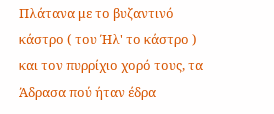Πλάτανα με το βυζαντινό κάστρο ( του Ήλ' το κάστρο ) και τον πυρρίχιο χορό τους, τα Άδρασα πού ήταν έδρα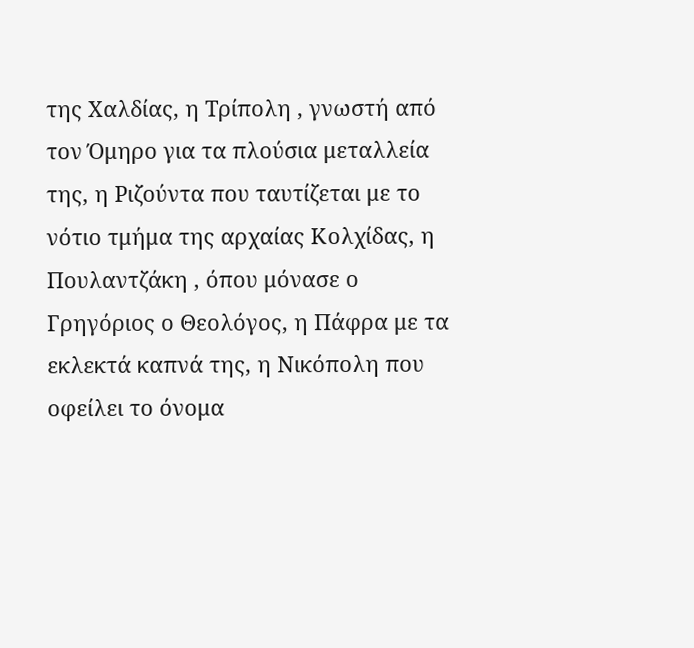της Χαλδίας, η Τρίπολη , γνωστή από τον Όμηρο για τα πλούσια μεταλλεία της, η Ριζούντα που ταυτίζεται με το νότιο τμήμα της αρχαίας Κολχίδας, η Πουλαντζάκη , όπου μόνασε ο Γρηγόριος ο Θεολόγος, η Πάφρα με τα εκλεκτά καπνά της, η Νικόπολη που οφείλει το όνομα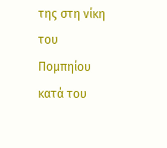της στη νίκη του Πομπηίου κατά του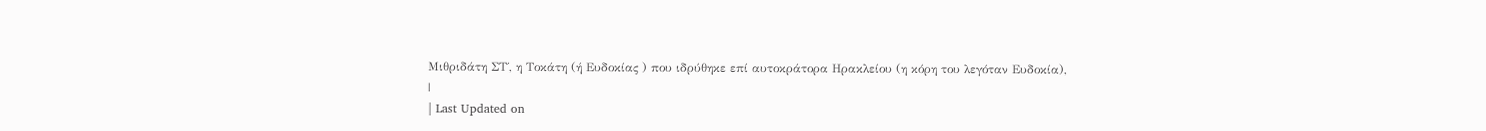Μιθριδάτη ΣΤ΄, η Τοκάτη (ή Ευδοκίας ) που ιδρύθηκε επί αυτοκράτορα Ηρακλείου (η κόρη του λεγόταν Ευδοκία),
|
| Last Updated on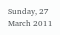Sunday, 27 March 2011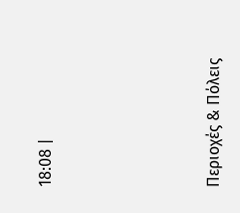18:08 |





Περιοχές & Πόλεις